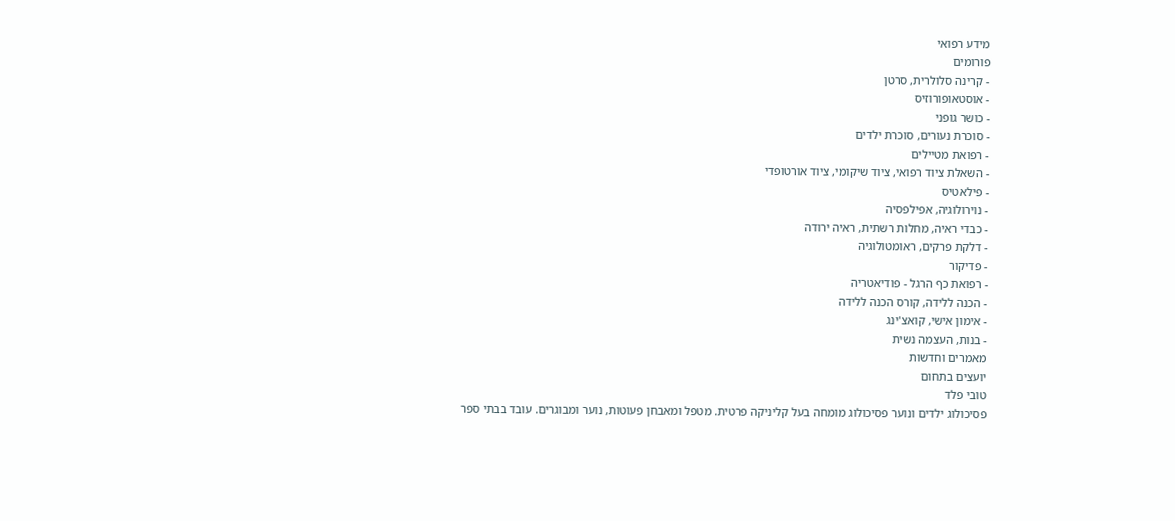מידע רפואי
פורומים
- קרינה סלולרית, סרטן
- אוסטאופורוזיס
- כושר גופני
- סוכרת נעורים, סוכרת ילדים
- רפואת מטיילים
- השאלת ציוד רפואי, ציוד שיקומי, ציוד אורטופדי
- פילאטיס
- נוירולוגיה, אפילפסיה
- כבדי ראיה, מחלות רשתית, ראיה ירודה
- דלקת פרקים, ראומטולוגיה
- פדיקור
- רפואת כף הרגל - פודיאטריה
- הכנה ללידה, קורס הכנה ללידה
- אימון אישי, קואצ'ינג
- בנות, העצמה נשית
מאמרים וחדשות
יועצים בתחום
טובי פלד
פסיכולוג ילדים ונוער פסיכולוג מומחה בעל קליניקה פרטית. מטפל ומאבחן פעוטות, נוער ומבוגרים. עובד בבתי ספר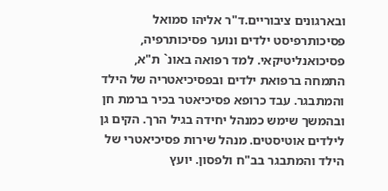ובארגונים ציבוריים.ד"ר אליהו סמואל
פסיכותרפיסט ילדים ונוער פסיכותרפיה, פסיכואנליטיקאי. למד רפואה באונ` ת"א, התמחה ברפואת ילדים ובפסיכיאטריה של הילד והמתבגר. עבד כרופא פסיכיאטר בכיר ברמת חן ובהמשך שימש כמנהל יחידה בגיל הרך. הקים גן לילדים אוטיסטים. מנהל שירות פסיכיאטרי של הילד והמתבגר בב"ח ולפסון. יועץ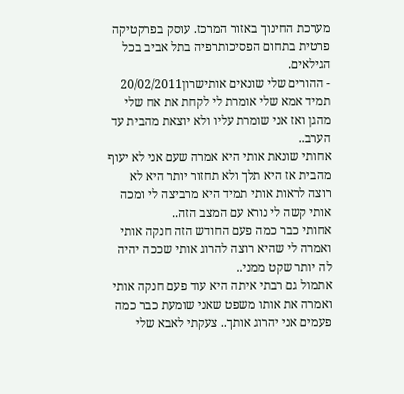מערכת החינוך באזור המרכז. עוסק בפרקטיקה פרטית בתחום הפסיכותרפיה בתל אביב בכל הגילאים.
- ההורים שלי שונאים אותישרון20/02/2011
תמיד אמא שלי אומרת לי לקחת את אח שלי מהגן ואז אני שומרת עליו ולא יוצאת מהבית עד הערב..
אחותי שונאת אותי היא אמרה שעם אני לא יעוף מהבית אז היא תלך ולא תחזור יותר היא לא רוצה לראות אותי תמיד היא מרביצה לי ומכה אותי קשה לי נורא עם המצב הזה..
אחותי כבר כמה פעם החודש הזה חנקה אותי ואמרה לי שהיא רוצה להרוג אותי שככה יהיה לה יותר שקט ממני..
אתמול גם רבתי איתה היא עוד פעם חנקה אותי ואמרה את אותו משפט שאני שומעת כבר כמה פעמים אני יהרוג אותך.. צעקתי לאבא שלי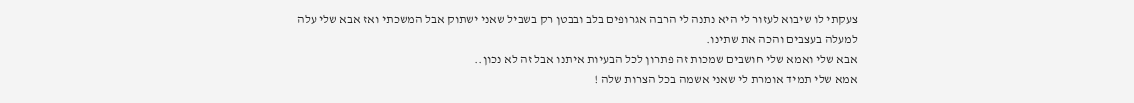צעקתי לו שיבוא לעזור לי היא נתנה לי הרבה אגרופים בלב ובבטן רק בשביל שאני ישתוק אבל המשכתי ואז אבא שלי עלה למעלה בעצבים והכה את שתינו.
אבא שלי ואמא שלי חושבים שמכות זה פתרון לכל הבעיות איתנו אבל זה לא נכון..
אמא שלי תמיד אומרת לי שאני אשמה בכל הצרות שלה !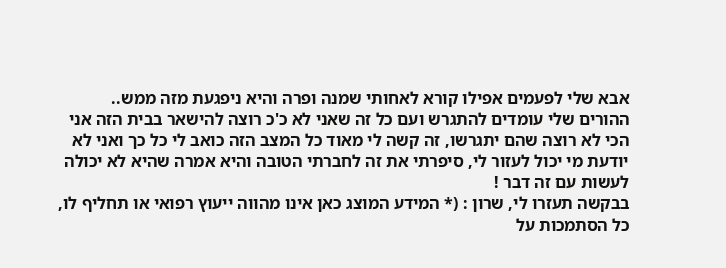אבא שלי לפעמים אפילו קורא לאחותי שמנה ופרה והיא ניפגעת מזה ממש..
ההורים שלי עומדים להתגרש ועם כל זה שאני לא כ'כ רוצה להישאר בבית הזה אני הכי לא רוצה שהם יתגרשו, זה קשה לי מאוד כל המצב הזה כואב לי כל כך ואני לא יודעת מי יכול לעזור לי, סיפרתי את זה לחברתי הטובה והיא אמרה שהיא לא יכולה לעשות עם זה דבר !
בבקשה תעזרו לי, שרון : (* המידע המוצג כאן אינו מהווה ייעוץ רפואי או תחליף לו, כל הסתמכות על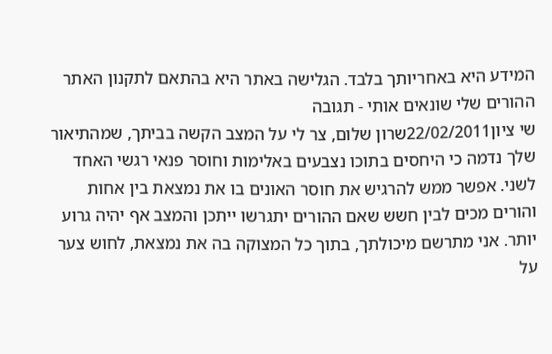המידע היא באחריותך בלבד. הגלישה באתר היא בהתאם לתקנון האתר ההורים שלי שונאים אותי - תגובה
שי ציון22/02/2011שרון שלום, צר לי על המצב הקשה בביתך, שמהתיאור שלך נדמה כי היחסים בתוכו נצבעים באלימות וחוסר פנאי רגשי האחד לשני. אפשר ממש להרגיש את חוסר האונים בו את נמצאת בין אחות והורים מכים לבין חשש שאם ההורים יתגרשו ייתכן והמצב אף יהיה גרוע יותר. אני מתרשם מיכולתך, בתוך כל המצוקה בה את נמצאת, לחוש צער על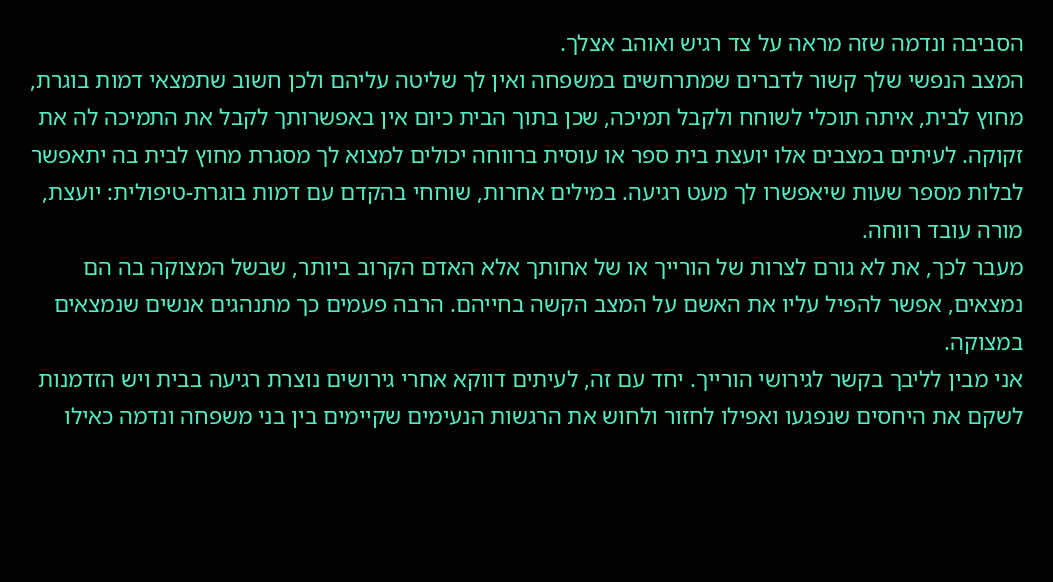הסביבה ונדמה שזה מראה על צד רגיש ואוהב אצלך.
המצב הנפשי שלך קשור לדברים שמתרחשים במשפחה ואין לך שליטה עליהם ולכן חשוב שתמצאי דמות בוגרת, מחוץ לבית, איתה תוכלי לשוחח ולקבל תמיכה, שכן בתוך הבית כיום אין באפשרותך לקבל את התמיכה לה את זקוקה. לעיתים במצבים אלו יועצת בית ספר או עוסית ברווחה יכולים למצוא לך מסגרת מחוץ לבית בה יתאפשר לבלות מספר שעות שיאפשרו לך מעט רגיעה. במילים אחרות, שוחחי בהקדם עם דמות בוגרת-טיפולית: יועצת, מורה עובד רווחה.
מעבר לכך, את לא גורם לצרות של הורייך או של אחותך אלא האדם הקרוב ביותר, שבשל המצוקה בה הם נמצאים, אפשר להפיל עליו את האשם על המצב הקשה בחייהם. הרבה פעמים כך מתנהגים אנשים שנמצאים במצוקה.
אני מבין לליבך בקשר לגירושי הורייך. יחד עם זה, לעיתים דווקא אחרי גירושים נוצרת רגיעה בבית ויש הזדמנות לשקם את היחסים שנפגעו ואפילו לחזור ולחוש את הרגשות הנעימים שקיימים בין בני משפחה ונדמה כאילו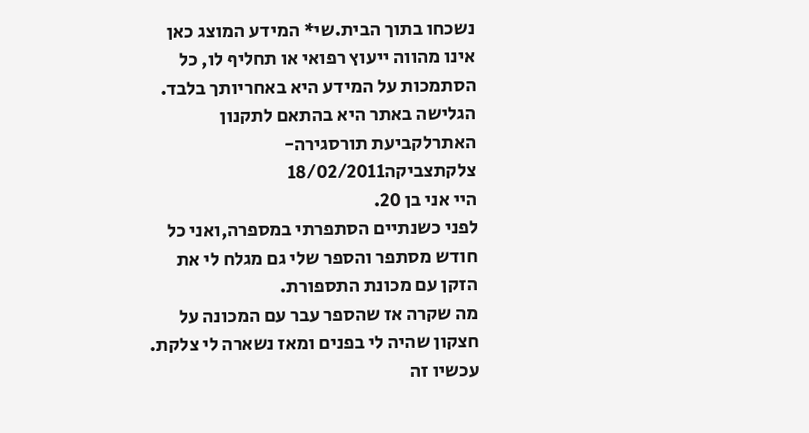נשכחו בתוך הבית.שי* המידע המוצג כאן אינו מהווה ייעוץ רפואי או תחליף לו, כל הסתמכות על המידע היא באחריותך בלבד. הגלישה באתר היא בהתאם לתקנון האתרלקביעת תורסגירה- צלקתצביקה18/02/2011
היי אני בן 20.
לפני כשנתיים הסתפרתי במספרה,ואני כל חודש מסתפר והספר שלי גם מגלח לי את הזקן עם מכונת התספורת.
מה שקרה אז שהספר עבר עם המכונה על חצקון שהיה לי בפנים ומאז נשארה לי צלקת.
עכשיו זה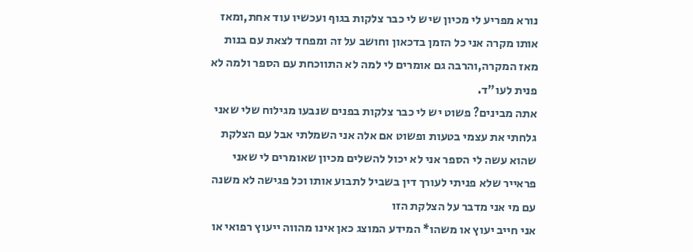נורא מפריע לי מכיון שיש לי כבר צלקות בגוף ועכשיו עוד אחת,ומאז אותו מקרה אני כל הזמן בדכאון וחושב על זה ומפחד לצאת עם בנות מאז המקרה,והרבה גם אומרים לי למה לא התווכחת עם הספר ולמה לא פנית לעו"ד.
אתה מבינים? פשוט יש לי כבר צלקות בפנים שנבעו מגילוח שלי שאני גלחתי את עצמי בטעות ופשוט אם אלה אני השמלתי אבל עם הצלקת שהוא עשה לי הספר אני לא יכול להשלים מכיון שאומרים לי שאני פראייר שלא פניתי לעורך דין בשביל לתבוע אותו וכל פגישה לא משנה עם מי אני מדבר על הצלקת הזו
אני חייב יעוץ או משהו* המידע המוצג כאן אינו מהווה ייעוץ רפואי או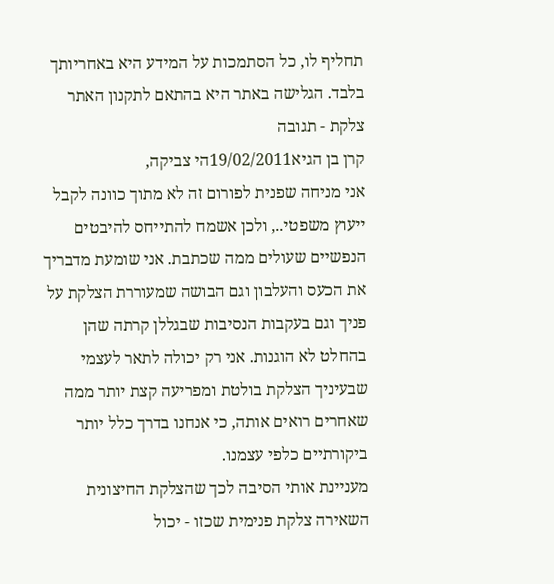תחליף לו, כל הסתמכות על המידע היא באחריותך בלבד. הגלישה באתר היא בהתאם לתקנון האתר צלקת - תגובה
קרן בן הגיא19/02/2011הי צביקה,
אני מניחה שפנית לפורום זה לא מתוך כוונה לקבל ייעוץ משפטי.., ולכן אשמח להתייחס להיבטים הנפשיים שעולים ממה שכתבת. אני שומעת מדבריך את הכעס והעלבון וגם הבושה שמעוררת הצלקת על פניך וגם בעקבות הנסיבות שבגללן קרתה שהן בהחלט לא הוגנות. אני רק יכולה לתאר לעצמי שבעיניך הצלקת בולטת ומפריעה קצת יותר ממה שאחרים רואים אותה, כי אנחנו בדרך כלל יותר ביקורתיים כלפי עצמנו.
מעניינת אותי הסיבה לכך שהצלקת החיצונית השאירה צלקת פנימית שכזו - יכול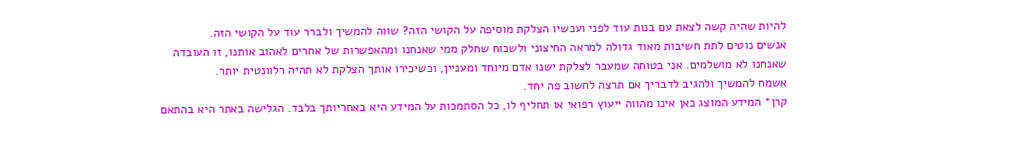להיות שהיה קשה לצאת עם בנות עוד לפני ועכשיו הצלקת מוסיפה על הקושי הזה? שווה להמשיך ולברר עוד על הקושי הזה.
אנשים נוטים לתת חשיבות מאוד גדולה למראה החיצוני ולשכוח שחלק ממי שאנחנו ומהאפשרות של אחרים לאהוב אותנו, זו העובדה שאנחנו לא מושלמים. אני בטוחה שמעבר לצלקת ישנו אדם מיוחד ומעניין, וכשיכירו אותך הצלקת לא תהיה רלוונטית יותר.
אשמח להמשיך ולהגיב לדבריך אם תרצה לחשוב פה יחד.
קרן* המידע המוצג כאן אינו מהווה ייעוץ רפואי או תחליף לו, כל הסתמכות על המידע היא באחריותך בלבד. הגלישה באתר היא בהתאם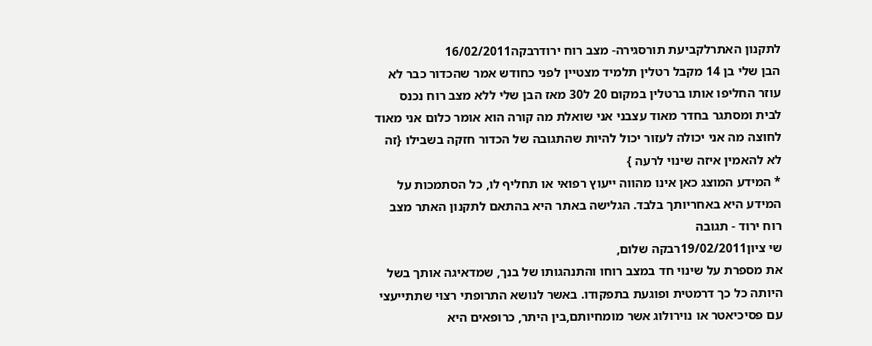לתקנון האתרלקביעת תורסגירה- מצב רוח ירודרבקה16/02/2011
הבן שלי בן 14 מקבל רטלין תלמיד מצטיין לפני כחודש אמר שהכדור כבר לא עוזר החליפו אותו ברטלין במקום 20 ל30 מאז הבן שלי ללא מצב רוח נכנס לבית ומסתגר בחדר מאוד עצבני אני שואלת מה קורה הוא אומר כלום אני מאוד לחוצה מה אני יכולה לעזור יכול להיות שהתגובה של הכדור חזקה בשבילו {זה לא להאמין איזה שינוי לרעה }
* המידע המוצג כאן אינו מהווה ייעוץ רפואי או תחליף לו, כל הסתמכות על המידע היא באחריותך בלבד. הגלישה באתר היא בהתאם לתקנון האתר מצב רוח ירוד - תגובה
שי ציון19/02/2011רבקה שלום,
את מספרת על שינוי חד במצב רוחו והתנהגותו של בנך, שמדאיגה אותך בשל היותה כל כך דרמטית ופוגעת בתפקודו. באשר לנושא התרופתי רצוי שתתייעצי עם פסיכיאטר או נוירולוג אשר מומחיותם,בין היתר, כרופאים היא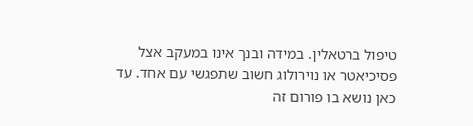טיפול ברטאלין. במידה ובנך אינו במעקב אצל פסיכיאטר או נוירולוג חשוב שתפגשי עם אחד. עד כאן נושא בו פורום זה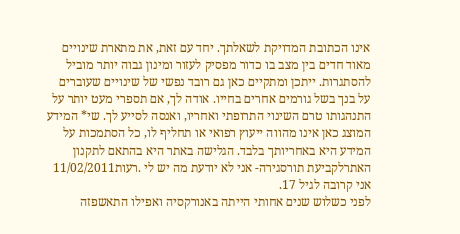אינו הכתובת המדויקת לשאלתך. יחד עם זאת, את מתארת שינויים מאוד חדים בין מצב בו כדור מפסיק לעזור ומינון גבוה יותר מוביל להסתגרות. ייתכן ומתקיים כאן גם רובד נפשי של שינויים שעוברים על בנך בשל גורמים אחרים בחייו. אודה לך, אם תספרי מעט יותר על התנהגותו טרם השינוי התרופתי ואחריו, ואנסה לסייע לך. שי* המידע המוצג כאן אינו מהווה ייעוץ רפואי או תחליף לו, כל הסתמכות על המידע היא באחריותך בלבד. הגלישה באתר היא בהתאם לתקנון האתרלקביעת תורסגירה- אני לא יודעת מה יש לי .רעות11/02/2011
אני קרובה לגיל 17.
לפני כשלוש שנים אחותי הייתה באנורקסיה ואפילו התאשפזה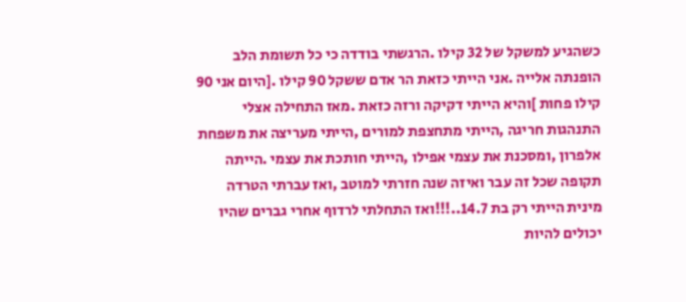כשהגיע למשקל של 32 קילו .הרגשתי בודדה כי כל תשומת הלב הופנתה אלייה .אני הייתי כזאת הר אדם ששקל 90 קילו .[היום אני 90 קילו פחות ]והיא הייתי דקיקה ורזה כזאת .מאז התחילה אצלי התנהגות חריגה ,הייתי מתחצפת למורים ,הייתי מעריצה את משפחת אלפרון ,ומסכנת את עצמי אפילו ,הייתי חותכת את עצמי .הייתה תקופה שכל זה עבר ואיזה שנה חזרתי למוטב ,ואז עברתי הטרדה מינית הייתי רק בת 14.7..!!!ואז התחלתי לרדוף אחרי גברים שהיו יכולים להיות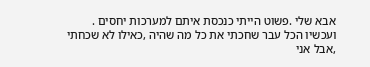אבא שלי .פשוט הייתי כנכסת איתם למערכות יחסים .
ועכשיו הכל עבר שחכתי את כל מה שהיה ,כאילו לא שכחתי ,אבל אני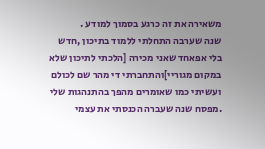משאירה את זה כרגע בסמוך למודע .
שנה שערבה התחלתי ללמוד בתיכון ,חדש בלי אפאחד שאני מכירה [הלכתי לתיכון שלא במקום מגוריי]והתחברתי די מהר שם לכולם ועשיתי כמו שאומרים מהפך בהתנהגות שלי .מפסח שנה שעברה הכנסתי את עצמי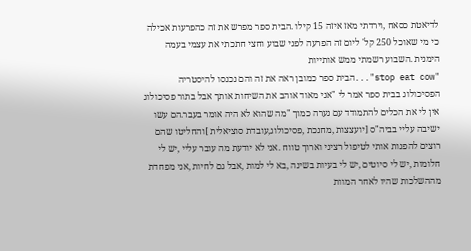לדיאטת כסאח ,וירדתי מאז איזה 15 קילו .הבית ספר מפרש את זה כהפרעות אכילה כי מי שאוכל 250 קל' ליום זה הפרעה לפני שבוע וחצי חתכתי את עצמי בעמה הימנית .השבוע רשמתי ממש אותייות
"stop eat cow"...הבית ספר כמובן ראה את זה והם נכנסו להיסטריה הפסיכולוג בבית ספר אמר לי "אני מאוד אוהב את השיחות אותך אבל בתור פסיכולוג אין לי את הכלים להתמודד עם נערה כמוך "מה שהוא לא היה אומר בעבר.הם עשו ישיבה עליי בביה"ס [יועצצות ,מחנכת ,פסיכולוג,עובדת סוציאלית ]והחליטו שהם רוצים להפנות אותי לטיפול רציני וארוך טווח .אני לא יודעת מה עובר עליי ,יש לי חלומות ,יש לי סיוטים ,יש לי בעיות בשינה ,בא לי למות ,אבל גם לחיות ,אני מפחדת מההשלכות שהיו לאחר המוות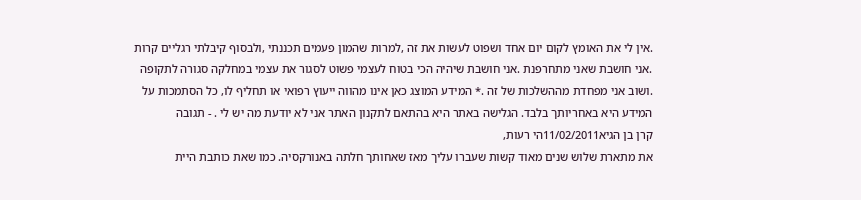.אין לי את האומץ לקום יום אחד ושפוט לעשות את זה ,למרות שהמון פעמים תכננתי ,ולבסוף קיבלתי רגליים קרות .אני חושבת שאני מתחרפנת .אני חושבת שיהיה הכי בטוח לעצמי פשוט לסגור את עצמי במחלקה סגורה לתקופה .ושוב אני מפחדת מההשלכות של זה .* המידע המוצג כאן אינו מהווה ייעוץ רפואי או תחליף לו, כל הסתמכות על המידע היא באחריותך בלבד. הגלישה באתר היא בהתאם לתקנון האתר אני לא יודעת מה יש לי . - תגובה
קרן בן הגיא11/02/2011הי רעות,
את מתארת שלוש שנים מאוד קשות שעברו עליך מאז שאחותך חלתה באנורקסיה. כמו שאת כותבת היית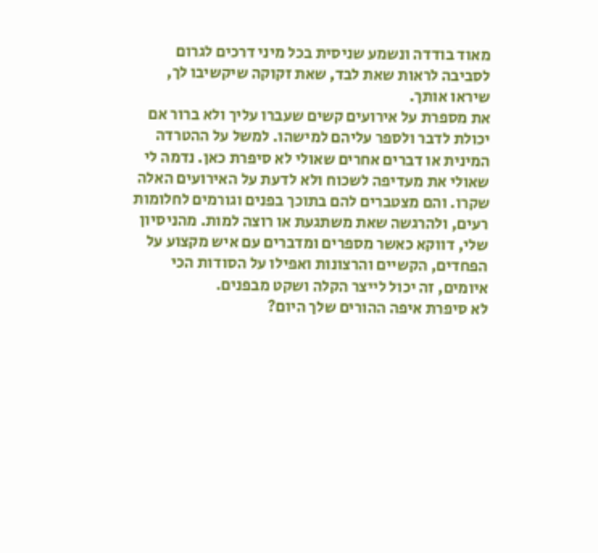מאוד בודדה ונשמע שניסית בכל מיני דרכים לגרום לסביבה לראות שאת לבד, שאת זקוקה שיקשיבו לך, שיראו אותך.
את מספרת על אירועים קשים שעברו עליך ולא ברור אם יכולת לדבר ולספר עליהם למישהו. למשל על ההטרדה המינית או דברים אחרים שאולי לא סיפרת כאן. נדמה לי שאולי את מעדיפה לשכוח ולא לדעת על האירועים האלה שקרו. והם מצטברים להם בתוכך בפנים וגורמים לחלומות רעים, ולהרגשה שאת משתגעת או רוצה למות. מהניסיון שלי, דווקא כאשר מספרים ומדברים עם איש מקצוע על הפחדים, הקשיים והרצונות ואפילו על הסודות הכי איומים, זה יכול לייצר הקלה ושקט מבפנים.
לא סיפרת איפה ההורים שלך היום?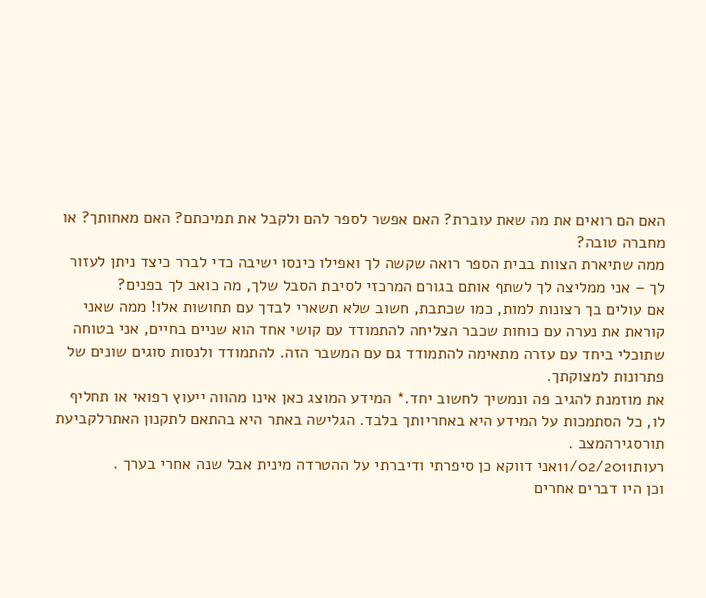האם הם רואים את מה שאת עוברת? האם אפשר לספר להם ולקבל את תמיכתם? האם מאחותך? או מחברה טובה?
ממה שתיארת הצוות בבית הספר רואה שקשה לך ואפילו כינסו ישיבה כדי לברר כיצד ניתן לעזור לך – אני ממליצה לך לשתף אותם בגורם המרכזי לסיבת הסבל שלך, מה כואב לך בפנים?
אם עולים בך רצונות למות, כמו שכתבת, חשוב שלא תשארי לבדך עם תחושות אלו! ממה שאני קוראת את נערה עם כוחות שכבר הצליחה להתמודד עם קושי אחד הוא שניים בחיים, אני בטוחה שתוכלי ביחד עם עזרה מתאימה להתמודד גם עם המשבר הזה. להתמודד ולנסות סוגים שונים של פתרונות למצוקתך.
את מוזמנת להגיב פה ונמשיך לחשוב יחד.* המידע המוצג כאן אינו מהווה ייעוץ רפואי או תחליף לו, כל הסתמכות על המידע היא באחריותך בלבד. הגלישה באתר היא בהתאם לתקנון האתרלקביעת תורסגירהמצב .
רעות11/02/2011אני דווקא כן סיפרתי ודיברתי על ההטרדה מינית אבל שנה אחרי בערך .
וכן היו דברים אחרים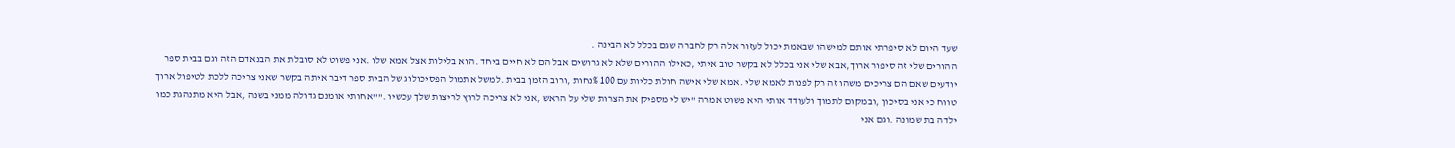שעד היום לא סיפרתי אותם למישהו שבאמת יכול לעזור אלה רק לחברה שגם בכלל לא הבינה .
ההורים שלי זה סיפור ארוך,אבא שלי אני בכלל לא בקשר טוב איתי ,כאילו ההורים שלא לא גרושים אבל הם לא חיים ביחד .הוא בלילות אצל אמא שלו .אני פשוט לא סובלת את הבנאדם הזה וגם בבית ספר יודעים שאם הם צריכים משהו זה רק לפנות לאמא שלי .אמא שלי אישה חולת כליות עם 100 %נחות ,ורוב הזמן בבית .למשל אתמול הפסיכולוג של הבית ספר דיבר איתה בקשר שאני צריכה ללכת לטיפול ארוך טווח כי אני בסיכון ,ובמקום לתמוך ולעודד אותי היא פשוט אמרה "יש לי מספיק את הצרות שלי על הראש ,אני לא צריכה לרוץ לריצות שלך עכשיו .""אחותי אומנם גדולה ממני בשנה ,אבל היא מתנהגת כמו ילדה בת שמונה .וגם אני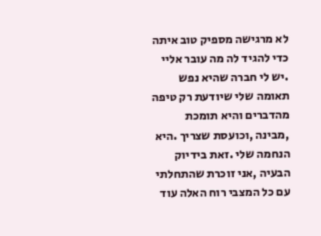לא מרגישה מספיק טוב איתה כדי להגיד לה מה עובר אליי .יש לי חברה שהיא נפש תאומה שלי שיודעת רק טיפה מהדברים והיא תומכת ,מבינה ,וכועסת שצריך .היא הנחמה שלי .זאת בידיוק הבעיה ,אני זוכרת שהתחלתי עם כל המצבי רוח האלה עוד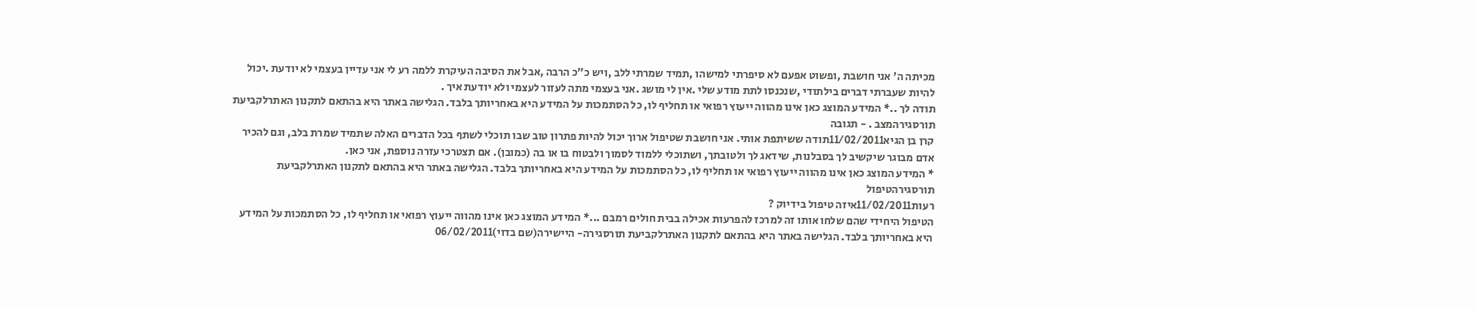מכיתה ה' אני חושבת ,ופשוט אפעם לא סיפרתי למישהו ,תמיד שמרתי ללב ,ויש כ"כ הרבה ,אבל את הסיבה העיקרת ללמה רע לי אני עדיין בעצמי לא יודעת .יכול להיות שעברתי דברים בילתודי ,שנכנסו לתת מודע שלי .אין לי מושג .אני בעצמי מתה לעזור לעצמי ולא יודעת איך .
תודה לך ..* המידע המוצג כאן אינו מהווה ייעוץ רפואי או תחליף לו, כל הסתמכות על המידע היא באחריותך בלבד. הגלישה באתר היא בהתאם לתקנון האתרלקביעת תורסגירהמצב . - תגובה
קרן בן הגיא11/02/2011תודה ששיתפת אותי. אני חושבת שטיפול ארוך יכול להיות פתרון טוב שבו תוכלי לשתף בכל הדברים האלה שתמיד שמרת בלב, וגם להכיר אדם מבוגר שיקשיב לך בסבלנות, שידאג לך ולטובתך, ושתוכלי ללמוד לסמוך ולבטוח בו או בה (כמובן). אם תצטרכי עזרה נוספת, אני כאן.
* המידע המוצג כאן אינו מהווה ייעוץ רפואי או תחליף לו, כל הסתמכות על המידע היא באחריותך בלבד. הגלישה באתר היא בהתאם לתקנון האתרלקביעת תורסגירהטיפול
רעות11/02/2011איזה טיפול בידיוק ?
הטיפול היחידי שהם שלחו אותו זה למרכז להפרעות אכילה בבית חולים רמבם ...* המידע המוצג כאן אינו מהווה ייעוץ רפואי או תחליף לו, כל הסתמכות על המידע היא באחריותך בלבד. הגלישה באתר היא בהתאם לתקנון האתרלקביעת תורסגירה- היישירה(שם בדוי)06/02/2011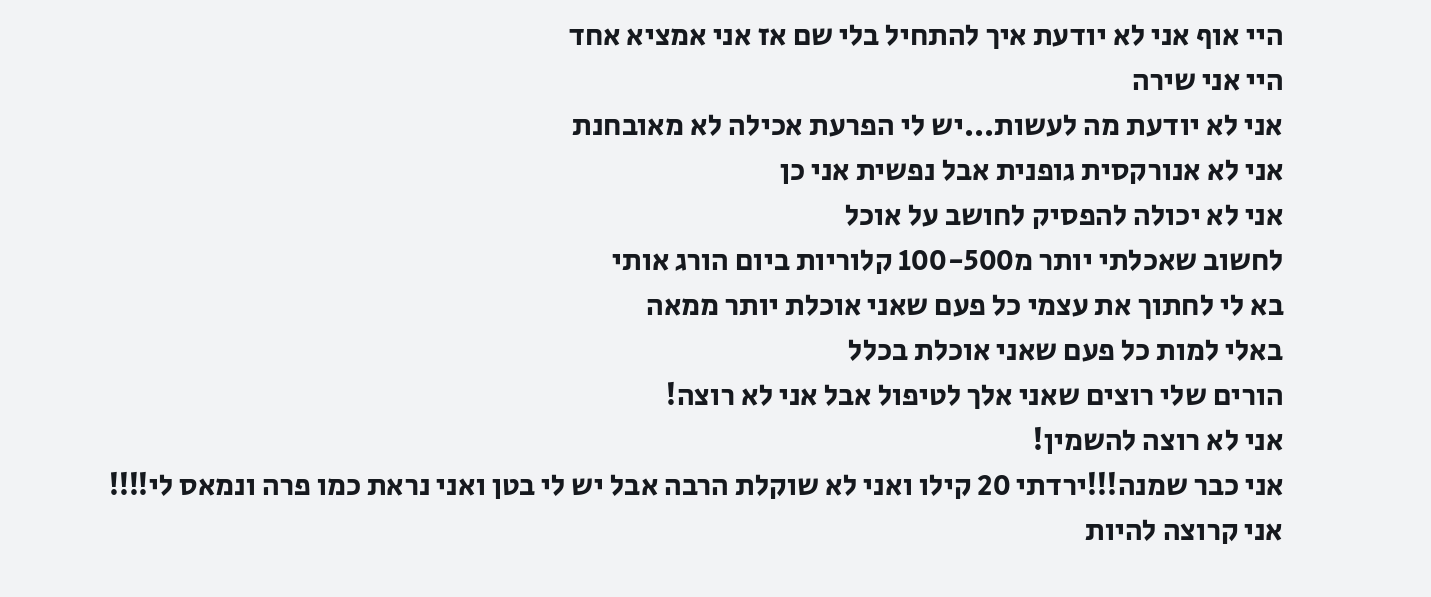היי אוף אני לא יודעת איך להתחיל בלי שם אז אני אמציא אחד
היי אני שירה
אני לא יודעת מה לעשות...יש לי הפרעת אכילה לא מאובחנת
אני לא אנורקסית גופנית אבל נפשית אני כן
אני לא יכולה להפסיק לחושב על אוכל
לחשוב שאכלתי יותר מ100-500 קלוריות ביום הורג אותי
בא לי לחתוך את עצמי כל פעם שאני אוכלת יותר ממאה
באלי למות כל פעם שאני אוכלת בכלל
הורים שלי רוצים שאני אלך לטיפול אבל אני לא רוצה!
אני לא רוצה להשמין!
אני כבר שמנה!!!ירדתי 20 קילו ואני לא שוקלת הרבה אבל יש לי בטן ואני נראת כמו פרה ונמאס לי!!!!
אני קרוצה להיות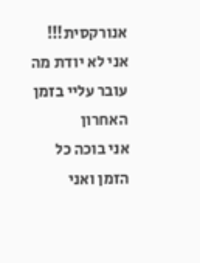אנורקסית!!!
אני לא יודת מה עובר עליי בזמן האחרון
אני בוכה כל הזמן ואני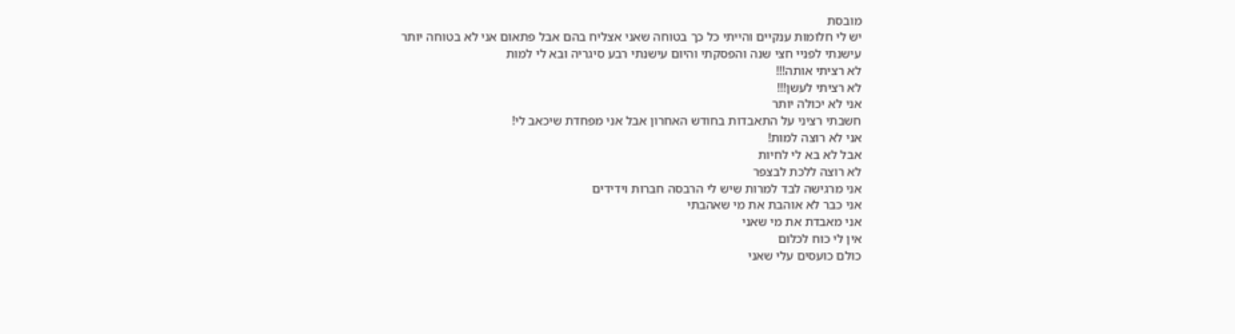מובסת
יש לי חלומות ענקיים והייתי כל כך בטוחה שאני אצליח בהם אבל פתאום אני לא בטוחה יותר
עישנתי לפניי חצי שנה והפסקתי והיום עישנתי רבע סיגריה ובא לי למות
לא רציתי אותה!!!
לא רציתי לעשן!!!
אני לא יכולה יותר
חשבתי רציני על התאבדות בחודש האחרון אבל אני מפחדת שיכאב לי!
אני לא רוצה למות!
אבל לא בא לי לחיות
לא רוצה ללכת לבצפר
אני מרגישה לבד למרות שיש לי הרבסה חברות וידידים
אני כבר לא אוהבת את מי שאהבתי
אני מאבדת את מי שאני
אין לי כוח לכלום
כולם כועסים עלי שאני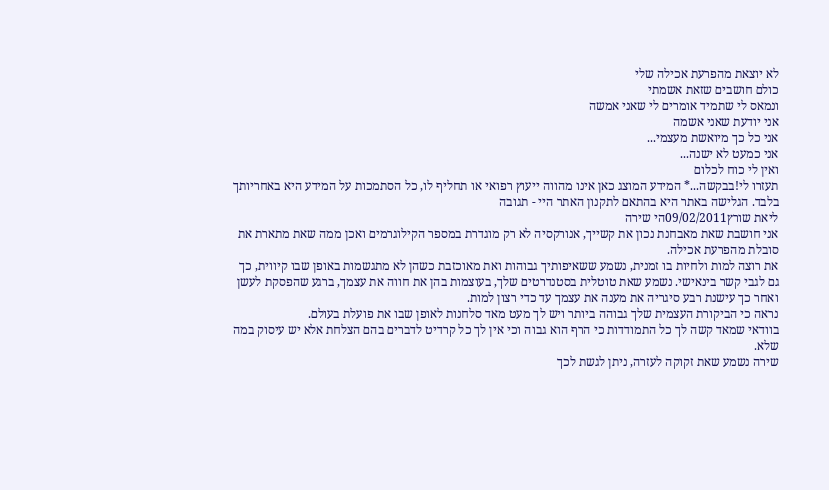לא יוצאת מהפרעת אכילה שלי
כולם חושבים שזאת אשמתי
ונמאס לי שתמיד אומרים לי שאני אמשה
אני יודעת שאני אשמה
אני כל כך מיואשת מעצמי...
אני כמעט לא ישנה...
ואין לי כוח לכלום
תעזרו לי!בבקשה...* המידע המוצג כאן אינו מהווה ייעוץ רפואי או תחליף לו, כל הסתמכות על המידע היא באחריותך בלבד. הגלישה באתר היא בהתאם לתקנון האתר היי - תגובה
ליאת שורץ09/02/2011הי שירה
אני חושבת שאת מאבחנת נכון את קשייך, אנורקסיה לא רק מוגדרת במספר הקילוגרמים ואכן ממה שאת מתארת את סובלת מהפרעת אכילה.
את רוצה למות ולחיות בו זמנית, נשמע ששאיפותיך גבוהות ואת מאוכזבת כשהן לא מתגשמות באופן שבו קיווית, כך גם לגבי קשר בינאישי. נשמע שאת טוטלית בסטנדרטים שלך, בעוצמות בהן את חווה את עצמך, ברגע שהפסקת לעשן ואחר כך עישנת רבע סיגריה את מענה את עצמך עד כדי רצון למות.
נראה כי הביקורת העצמית שלך גבוהה ביותר ויש לך מעט מאד סלחנות לאופן שבו את פועלת בעולם.
בוודאי שמאד קשה לך כל התמודדות כי הרף הוא גבוה וכי אין לך כל קרדיט לדברים בהם הצלחת אלא יש עיסוק במה שלא.
שירה נשמע שאת זקוקה לעזרה, ניתן לגשת לכך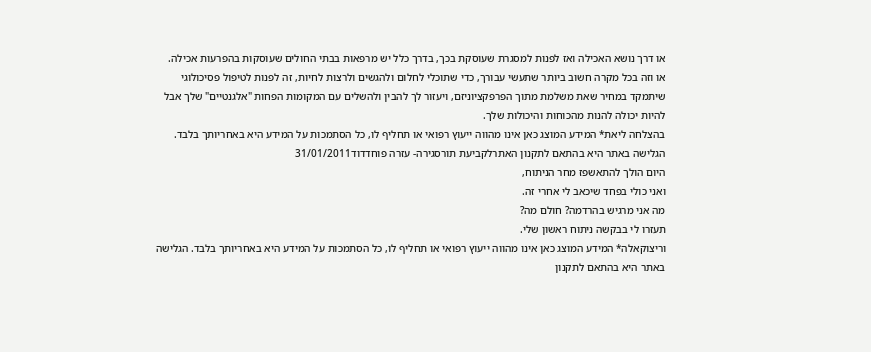או דרך נושא האכילה ואז לפנות למסגרת שעוסקת בכך, בדרך כלל יש מרפאות בבתי החולים שעוסקות בהפרעות אכילה.
או וזה בכל מקרה חשוב ביותר שתעשי עבורך, כדי שתוכלי לחלום ולהגשים ולרצות לחיות, זה לפנות לטיפול פסיכולוגי שיתמקד במחיר שאת משלמת מתוך הפרפקציוניזם, ויעזור לך להבין ולהשלים עם המקומות הפחות "אלגנטיים" שלך אבל להיות יכולה להנות מהכוחות והיכולות שלך.
בהצלחה ליאת* המידע המוצג כאן אינו מהווה ייעוץ רפואי או תחליף לו, כל הסתמכות על המידע היא באחריותך בלבד. הגלישה באתר היא בהתאם לתקנון האתרלקביעת תורסגירה- עזרה פוחדדוד31/01/2011
היום הולך להתאשפז מחר הניתוח,
ואני כולי בפחד שיכאב לי אחרי זה.
מה אני מרגיש בהרדמה? חולם מה?
תעזרו לי בבקשה ניתוח ראשון שלי.
וריצוקאלה* המידע המוצג כאן אינו מהווה ייעוץ רפואי או תחליף לו, כל הסתמכות על המידע היא באחריותך בלבד. הגלישה באתר היא בהתאם לתקנון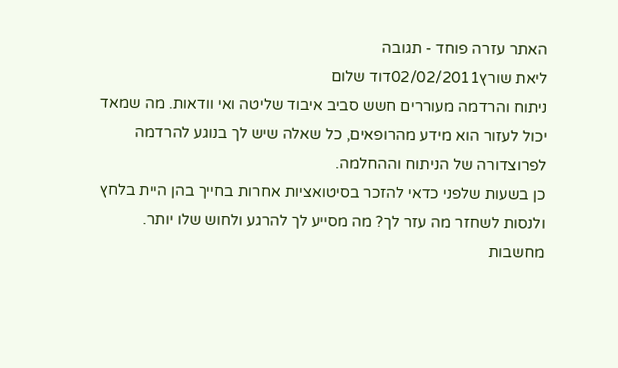האתר עזרה פוחד - תגובה
ליאת שורץ02/02/2011דוד שלום
ניתוח והרדמה מעוררים חשש סביב איבוד שליטה ואי וודאות. מה שמאד יכול לעזור הוא מידע מהרופאים, כל שאלה שיש לך בנוגע להרדמה לפרוצדורה של הניתוח וההחלמה.
כן בשעות שלפני כדאי להזכר בסיטואציות אחרות בחייך בהן היית בלחץ ולנסות לשחזר מה עזר לך? מה מסייע לך להרגע ולחוש שלו יותר. מחשבות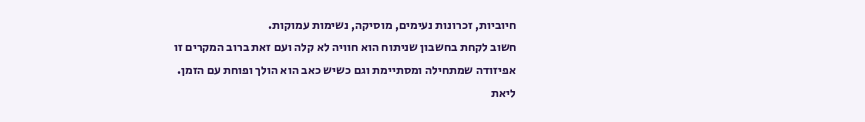חיוביות, זכרונות נעימים, מוסיקה, נשימות עמוקות.
חשוב לקחת בחשבון שניתוח הוא חוויה לא קלה ועם זאת ברוב המקרים זו אפיזודה שמתחילה ומסתיימת וגם כשיש כאב הוא הולך ופוחת עם הזמן.
ליאת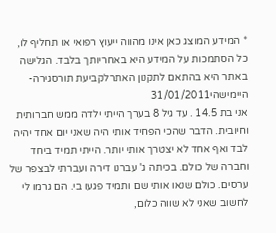* המידע המוצג כאן אינו מהווה ייעוץ רפואי או תחליף לו, כל הסתמכות על המידע היא באחריותך בלבד. הגלישה באתר היא בהתאם לתקנון האתרלקביעת תורסגירה- היימישהי31/01/2011
אני בת 14.5 . עד גיל 8 בערך הייתי ילדה ממש חברותית וחיובית. הדבר שהכי הפחיד אותי היה שאני יום אחד יהיה לבד ואף אחד לא יצטרך אותי יותר. הייתי תמיד ביחד וחברה של כולם. בכיתה ג' עברנו דירה ועברתי לבצפר של ערסים. כולם שנאו אותי שם ותמיד פגעו בי. הם גרמו לי לחשוב שאני לא שווה כלום,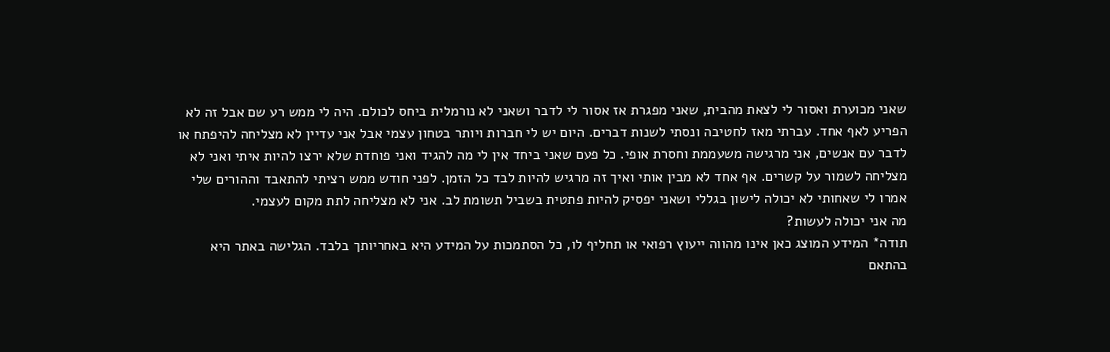שאני מכוערת ואסור לי לצאת מהבית, שאני מפגרת אז אסור לי לדבר ושאני לא נורמלית ביחס לכולם. היה לי ממש רע שם אבל זה לא הפריע לאף אחד. עברתי מאז לחטיבה ונסתי לשנות דברים. היום יש לי חברות ויותר בטחון עצמי אבל אני עדיין לא מצליחה להיפתח או לדבר עם אנשים, אני מרגישה משעממת וחסרת אופי. כל פעם שאני ביחד אין לי מה להגיד ואני פוחדת שלא ירצו להיות איתי ואני לא מצליחה לשמור על קשרים. אף אחד לא מבין אותי ואיך זה מרגיש להיות לבד כל הזמן. לפני חודש ממש רציתי להתאבד וההורים שלי אמרו לי שאחותי לא יכולה לישון בגללי ושאני יפסיק להיות פתטית בשביל תשומת לב. אני לא מצליחה לתת מקום לעצמי.
מה אני יכולה לעשות?
תודה* המידע המוצג כאן אינו מהווה ייעוץ רפואי או תחליף לו, כל הסתמכות על המידע היא באחריותך בלבד. הגלישה באתר היא בהתאם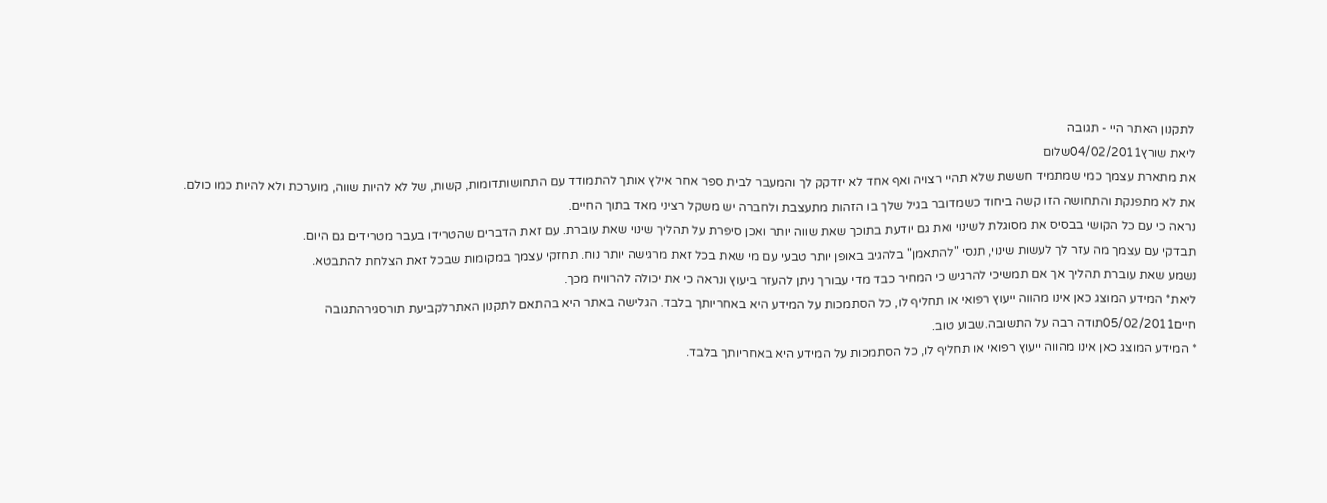לתקנון האתר היי - תגובה
ליאת שורץ04/02/2011שלום
את מתארת עצמך כמי שמתמיד חששת שלא תהיי רצויה ואף אחד לא יזדקק לך והמעבר לבית ספר אחר אילץ אותך להתמודד עם התחושותדומות, קשות, של לא להיות שווה, מוערכת ולא להיות כמו כולם.
את לא מתפנקת והתחושה הזו קשה ביחוד כשמדובר בגיל שלך בו הזהות מתעצבת ולחברה יש משקל רציני מאד בתוך החיים.
נראה כי עם כל הקושי בבסיס את מסוגלת לשינוי ואת גם יודעת בתוכך שאת שווה יותר ואכן סיפרת על תהליך שינוי שאת עוברת. עם זאת הדברים שהטרידו בעבר מטרידים גם היום.
תבדקי עם עצמך מה עזר לך לעשות שינוי, תנסי "להתאמן" בלהגיב באופן יותר טבעי עם מי שאת בכל זאת מרגישה יותר נוח. תחזקי עצמך במקומות שבכל זאת הצלחת להתבטא.
נשמע שאת עוברת תהליך אך אם תמשיכי להרגיש כי המחיר כבד מדי עבורך ניתן להעזר ביעוץ ונראה כי את יכולה להרוויח מכך.
ליאת* המידע המוצג כאן אינו מהווה ייעוץ רפואי או תחליף לו, כל הסתמכות על המידע היא באחריותך בלבד. הגלישה באתר היא בהתאם לתקנון האתרלקביעת תורסגירהתגובה
חיים05/02/2011תודה רבה על התשובה.שבוע טוב.
* המידע המוצג כאן אינו מהווה ייעוץ רפואי או תחליף לו, כל הסתמכות על המידע היא באחריותך בלבד.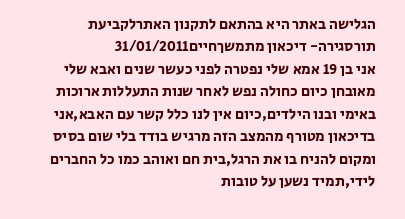הגלישה באתר היא בהתאם לתקנון האתרלקביעת תורסגירה- דיכאון מתמשךחיים31/01/2011
אני בן 19 אמא שלי נפטרה לפני כעשר שנים ואבא שלי מאובחן כיום כחולה נפש לאחר שנות התעללות ארוכות באימי ובנו הילדים,כיום אין לנו כלל קשר עם האבא,אני בדיכאון מטורף מהמצב הזה מרגיש בודד בלי שום בסיס ומקום להניח בו את הרגל,בית חם ואוהב כמו כל החברים לידי,תמיד נשען על טובות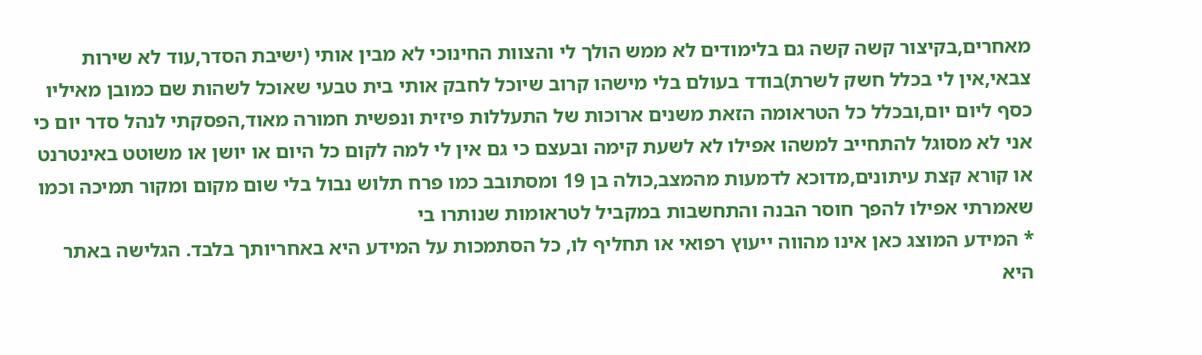מאחרים,בקיצור קשה קשה גם בלימודים לא ממש הולך לי והצוות החינוכי לא מבין אותי (ישיבת הסדר,עוד לא שירות צבאי,אין לי בכלל חשק לשרת)בודד בעולם בלי מישהו קרוב שיוכל לחבק אותי בית טבעי שאוכל לשהות שם כמובן מאיליו כסף ליום יום,ובכלל כל הטראומה הזאת משנים ארוכות של התעללות פיזית ונפשית חמורה מאוד,הפסקתי לנהל סדר יום כי אני לא מסוגל להתחייב למשהו אפילו לא לשעת קימה ובעצם כי גם אין לי למה לקום כל היום או יושן או משוטט באינטרנט או קורא קצת עיתונים,מדוכא לדמעות מהמצב,כולה בן 19 ומסתובב כמו פרח תלוש נבול בלי שום מקום ומקור תמיכה וכמו שאמרתי אפילו להפך חוסר הבנה והתחשבות במקביל לטראומות שנותרו בי
* המידע המוצג כאן אינו מהווה ייעוץ רפואי או תחליף לו, כל הסתמכות על המידע היא באחריותך בלבד. הגלישה באתר היא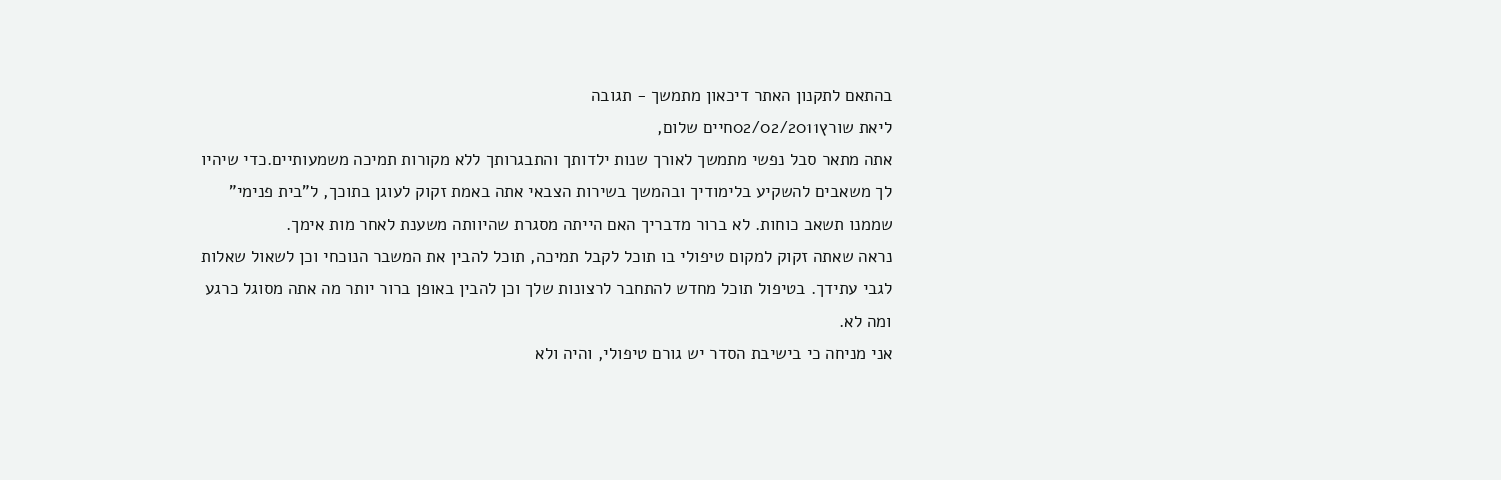בהתאם לתקנון האתר דיכאון מתמשך - תגובה
ליאת שורץ02/02/2011חיים שלום,
אתה מתאר סבל נפשי מתמשך לאורך שנות ילדותך והתבגרותך ללא מקורות תמיכה משמעותיים.כדי שיהיו לך משאבים להשקיע בלימודיך ובהמשך בשירות הצבאי אתה באמת זקוק לעוגן בתוכך, ל"בית פנימי" שממנו תשאב כוחות. לא ברור מדבריך האם הייתה מסגרת שהיוותה משענת לאחר מות אימך.
נראה שאתה זקוק למקום טיפולי בו תוכל לקבל תמיכה, תוכל להבין את המשבר הנוכחי וכן לשאול שאלות לגבי עתידך. בטיפול תוכל מחדש להתחבר לרצונות שלך וכן להבין באופן ברור יותר מה אתה מסוגל כרגע ומה לא.
אני מניחה כי בישיבת הסדר יש גורם טיפולי, והיה ולא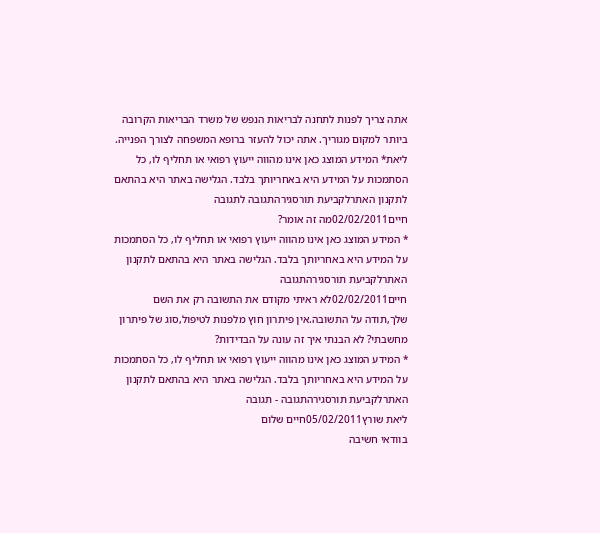אתה צריך לפנות לתחנה לבריאות הנפש של משרד הבריאות הקרובה ביותר למקום מגוריך. אתה יכול להעזר ברופא המשפחה לצורך הפנייה.
ליאת* המידע המוצג כאן אינו מהווה ייעוץ רפואי או תחליף לו, כל הסתמכות על המידע היא באחריותך בלבד. הגלישה באתר היא בהתאם לתקנון האתרלקביעת תורסגירהתגובה לתגובה
חיים02/02/2011מה זה אומר?
* המידע המוצג כאן אינו מהווה ייעוץ רפואי או תחליף לו, כל הסתמכות על המידע היא באחריותך בלבד. הגלישה באתר היא בהתאם לתקנון האתרלקביעת תורסגירהתגובה
חיים02/02/2011לא ראיתי מקודם את התשובה רק את השם שלך,תודה על התשובה.אין פיתרון חוץ מלפנות לטיפול,סוג של פיתרון מחשבתי? לא הבנתי איך זה עונה על הבדידות?
* המידע המוצג כאן אינו מהווה ייעוץ רפואי או תחליף לו, כל הסתמכות על המידע היא באחריותך בלבד. הגלישה באתר היא בהתאם לתקנון האתרלקביעת תורסגירהתגובה - תגובה
ליאת שורץ05/02/2011חיים שלום
בוודאי חשיבה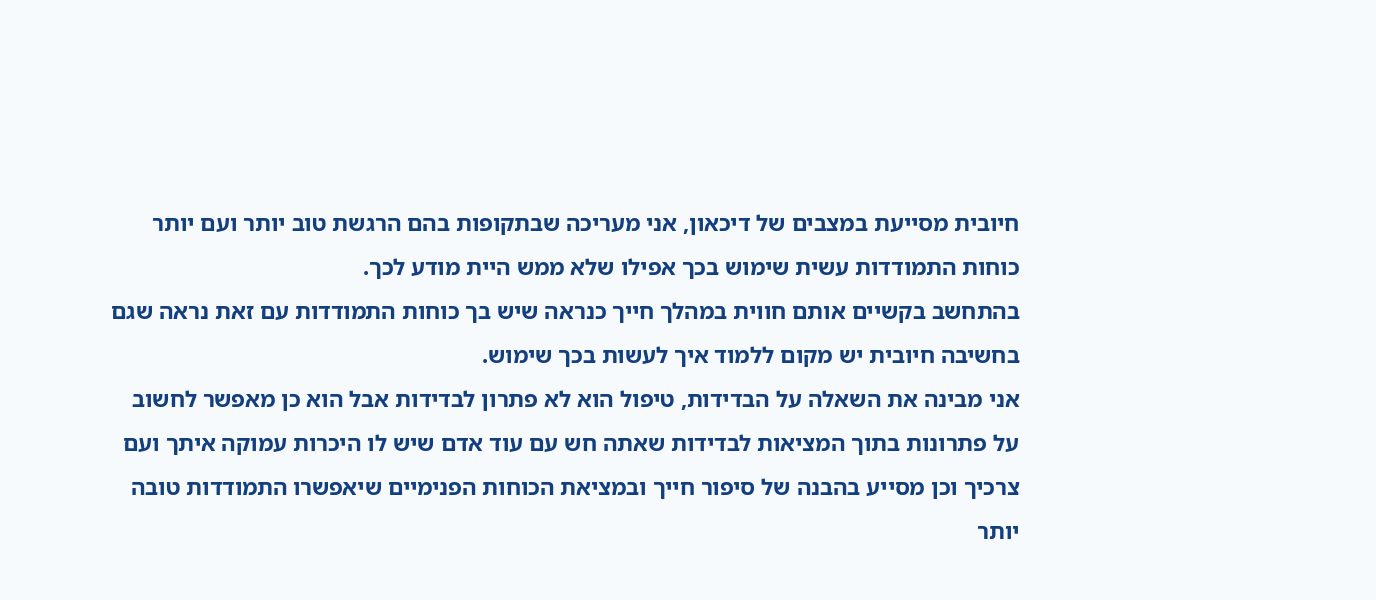חיובית מסייעת במצבים של דיכאון, אני מעריכה שבתקופות בהם הרגשת טוב יותר ועם יותר כוחות התמודדות עשית שימוש בכך אפילו שלא ממש היית מודע לכך.
בהתחשב בקשיים אותם חווית במהלך חייך כנראה שיש בך כוחות התמודדות עם זאת נראה שגם בחשיבה חיובית יש מקום ללמוד איך לעשות בכך שימוש.
אני מבינה את השאלה על הבדידות, טיפול הוא לא פתרון לבדידות אבל הוא כן מאפשר לחשוב על פתרונות בתוך המציאות לבדידות שאתה חש עם עוד אדם שיש לו היכרות עמוקה איתך ועם צרכיך וכן מסייע בהבנה של סיפור חייך ובמציאת הכוחות הפנימיים שיאפשרו התמודדות טובה יותר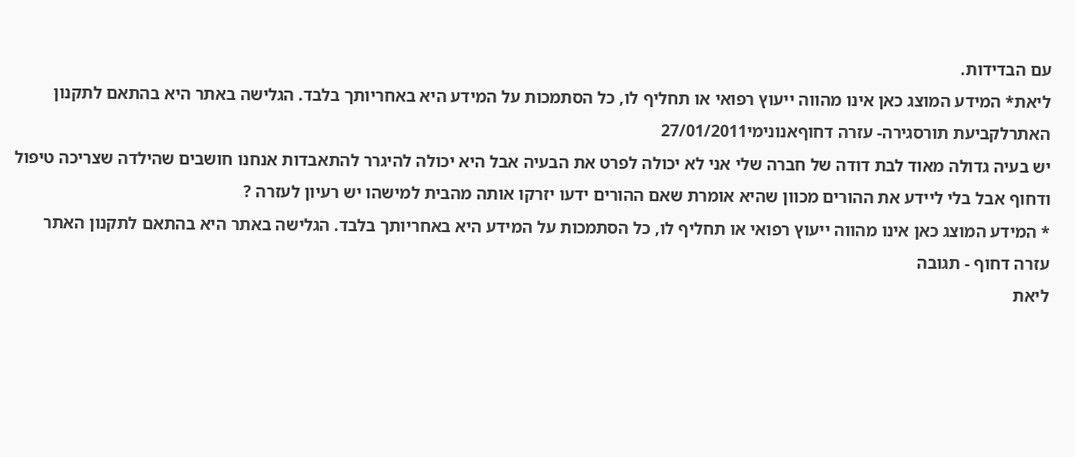עם הבדידות.
ליאת* המידע המוצג כאן אינו מהווה ייעוץ רפואי או תחליף לו, כל הסתמכות על המידע היא באחריותך בלבד. הגלישה באתר היא בהתאם לתקנון האתרלקביעת תורסגירה- עזרה דחוףאנונימי27/01/2011
יש בעיה גדולה מאוד לבת דודה של חברה שלי אני לא יכולה לפרט את הבעיה אבל היא יכולה להיגרר להתאבדות אנחנו חושבים שהילדה שצריכה טיפול ודחוף אבל בלי ליידע את ההורים מכוון שהיא אומרת שאם ההורים ידעו יזרקו אותה מהבית למישהו יש רעיון לעזרה ?
* המידע המוצג כאן אינו מהווה ייעוץ רפואי או תחליף לו, כל הסתמכות על המידע היא באחריותך בלבד. הגלישה באתר היא בהתאם לתקנון האתר עזרה דחוף - תגובה
ליאת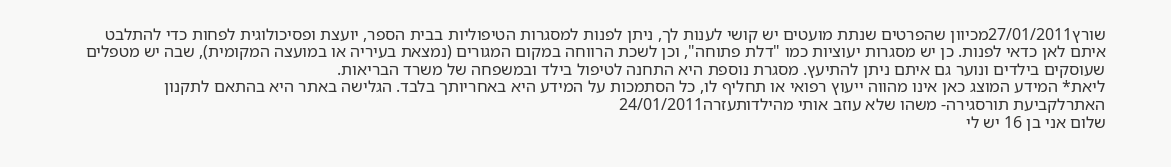שורץ27/01/2011מכיוון שהפרטים שנתת מועטים יש קושי לענות לך, ניתן לפנות למסגרות הטיפוליות בבית הספר, יועצת ופסיכולוגית לפחות כדי להתלבט איתם לאן כדאי לפנות. כן יש מסגרות יעוציות כמו "דלת פתוחה", וכן לשכת הרווחה במקום המגורים (נמצאת בעיריה או במועצה המקומית), שבה יש מטפלים שעוסקים בילדים ונוער גם איתם ניתן להתיעץ. מסגרת נוספת היא התחנה לטיפול בילד ובמשפחה של משרד הבריאות.
ליאת* המידע המוצג כאן אינו מהווה ייעוץ רפואי או תחליף לו, כל הסתמכות על המידע היא באחריותך בלבד. הגלישה באתר היא בהתאם לתקנון האתרלקביעת תורסגירה- משהו שלא עוזב אותי מהילדותעזרה24/01/2011
שלום אני בן 16 יש לי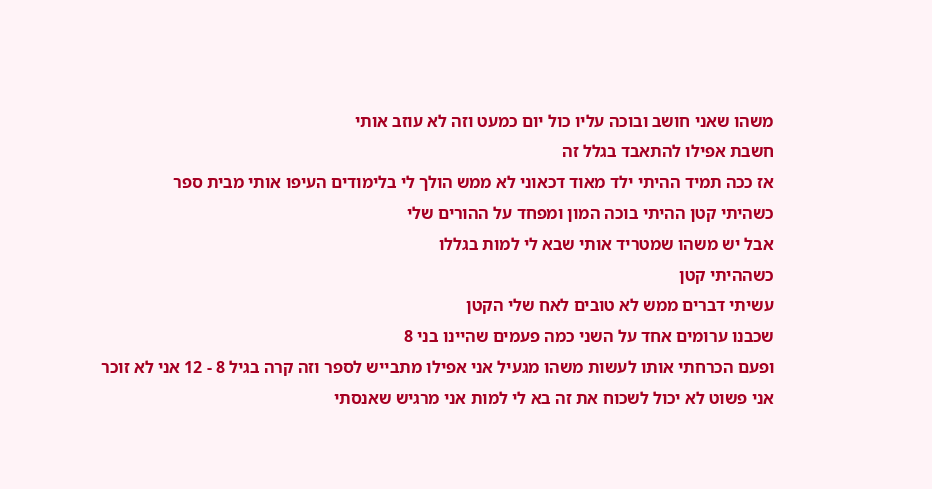משהו שאני חושב ובוכה עליו כול יום כמעט וזה לא עוזב אותי
חשבת אפילו להתאבד בגלל זה
אז ככה תמיד ההיתי ילד מאוד דכאוני לא ממש הולך לי בלימודים העיפו אותי מבית ספר
כשהיתי קטן ההיתי בוכה המון ומפחד על ההורים שלי
אבל יש משהו שמטריד אותי שבא לי למות בגללו
כשההיתי קטן
עשיתי דברים ממש לא טובים לאח שלי הקטן
שכבנו ערומים אחד על השני כמה פעמים שהיינו בני 8
ופעם הכרחתי אותו לעשות משהו מגעיל אני אפילו מתבייש לספר וזה קרה בגיל 8 - 12 אני לא זוכר
אני פשוט לא יכול לשכוח את זה בא לי למות אני מרגיש שאנסתי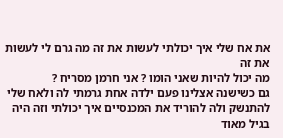את אח שלי איך יכולתי לעשות את זה מה גרם לי לעשות את זה
מה יכול להיות שאני הומו ? אני חרמן מסריח ?
גם כשישנה אצלינו פעם ילדה אחת גרמתי לה ולאח שלי להתנשק ולה להוריד את המכנסיים איך יכולתי וזה היה בגיל מאוד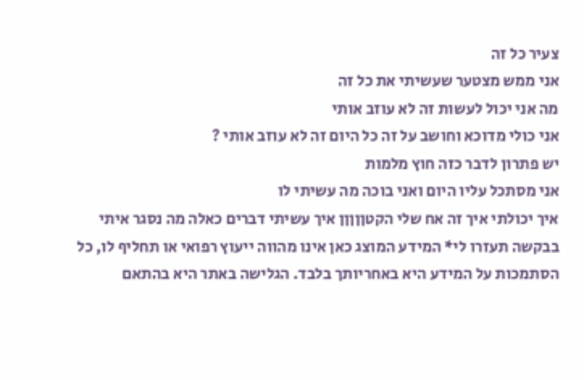צעיר כל זה
אני ממש מצטער שעשיתי את כל זה
מה אני יכול לעשות זה לא עוזב אותי
אני כולי מדוכא וחושב על זה כל היום זה לא עוזב אותי ?
יש פתרון לדבר כזה חוץ מלמות
אני מסתכל עליו היום ואני בוכה מה עשיתי לו
איך יכולתי איך זה אח שלי הקטןןןןן איך עשיתי דברים כאלה מה נסגר איתי
בבקשה תעזרו לי* המידע המוצג כאן אינו מהווה ייעוץ רפואי או תחליף לו, כל הסתמכות על המידע היא באחריותך בלבד. הגלישה באתר היא בהתאם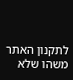לתקנון האתר משהו שלא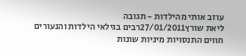עוזב אותי מהילדות - תגובה
ליאת שורץ27/01/2011רבים בגילאי הילדות והנעורים חווים התנסויות מיניות שונות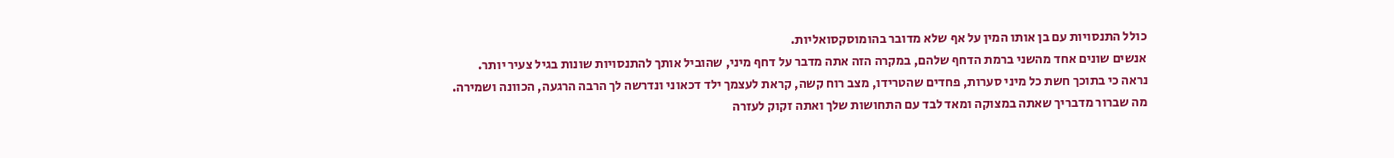כולל התנסויות עם בן אותו המין על אף שלא מדובר בהומוסקסואליות.
אנשים שונים אחד מהשני ברמת הדחף שלהם, במקרה הזה אתה מדבר על דחף מיני, שהוביל אותך להתנסויות שונות בגיל צעיר יותר.
נראה כי בתוכך חשת כל מיני סערות, פחדים שהטרידו, מצב רוח קשה, קראת לעצמך ילד דכאוני ונדרשה לך הרבה הרגעה, הכוונה ושמירה.
מה שברור מדבריך שאתה במצוקה ומאד לבד עם התחושות שלך ואתה זקוק לעזרה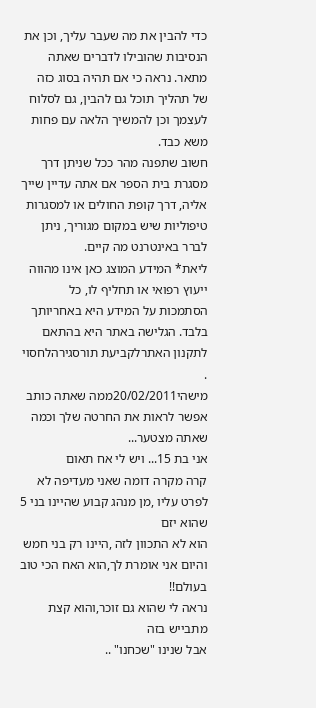כדי להבין את מה שעבר עליך, וכן את הנסיבות שהובילו לדברים שאתה מתאר. נראה כי אם תהיה בסוג כזה של תהליך תוכל גם להבין, גם לסלוח לעצמך וכן להמשיך הלאה עם פחות משא כבד.
חשוב שתפנה מהר ככל שניתן דרך מסגרת בית הספר אם אתה עדיין שייך אליה, דרך קופת החולים או למסגרות טיפוליות שיש במקום מגוריך, ניתן לברר באינטרנט מה קיים.
ליאת* המידע המוצג כאן אינו מהווה ייעוץ רפואי או תחליף לו, כל הסתמכות על המידע היא באחריותך בלבד. הגלישה באתר היא בהתאם לתקנון האתרלקביעת תורסגירהלחסוי .
מישהי20/02/2011ממה שאתה כותב אפשר לראות את החרטה שלך וכמה שאתה מצטער...
אני בת 15... ויש לי אח תאום
קרה מקרה דומה שאני מעדיפה לא לפרט עליו ,מן מנהג קבוע שהיינו בני 5
שהוא יזם
הוא לא התכוון לזה ,היינו רק בני חמש
והיום אני אומרת לך,הוא האח הכי טוב בעולם!!
נראה לי שהוא גם זוכר,והוא קצת מתבייש בזה
אבל שנינו "שכחנו" ..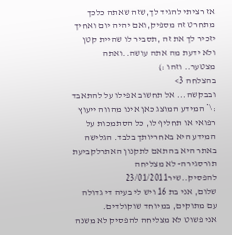אז רציתי להגיד לך,שזה שאתה כלכך מתחרט זה מספיק,ואם יהיה יום ואחיך יזכיר לך את זה ,תסביר לו שהיית קטן ולא ידעת מה אתה עושה..ואתה מצטער.. וזהו :)
בהצלחה 3>
ובבקשה... אל תחשוב אפילו על להתאבד :\* המידע המוצג כאן אינו מהווה ייעוץ רפואי או תחליף לו, כל הסתמכות על המידע היא באחריותך בלבד. הגלישה באתר היא בהתאם לתקנון האתרלקביעת תורסגירה- לא מצליחה להפסיק..שיר23/01/2011
שלום, אני בת 16 ויש לי בעיה די גדולה עם מתוקים, במיוחד שוקולדים.
אני פשוט לא מצליחה להפסיק לא משנה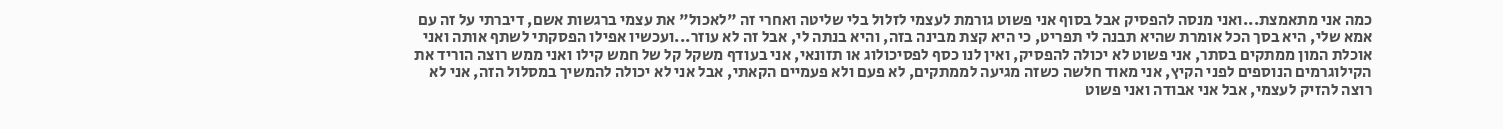כמה אני מתאמצת...ואני מנסה להפסיק אבל בסוף אני פשוט גורמת לעצמי לזלול בלי שליטה ואחרי זה "לאכול" את עצמי ברגשות אשם, דיברתי על זה עם אמא שלי, היא בסך הכל אומרת שהיא תבנה לי תפריט, כי היא קצת מבינה בזה, והיא בנתה לי, אבל זה לא עוזר...ועכשיו אפילו הפסקתי לשתף אותה ואני אוכלת המון ממתקים בסתר, אני פשוט לא יכולה להפסיק, ואין לנו כסף לפסיכולוג או תזונאי, אני בעודף משקל קל של חמש קילו ואני ממש רוצה הוריד את הקילוגרמים הנוספים לפני הקיץ, אני מאוד חלשה כשזה מגיעה לממתקים, לא פעם ולא פעמיים הקאתי, אבל אני לא יכולה להמשיך במסלול הזה, אני לא רוצה להזיק לעצמי, אבל אני אבודה ואני פשוט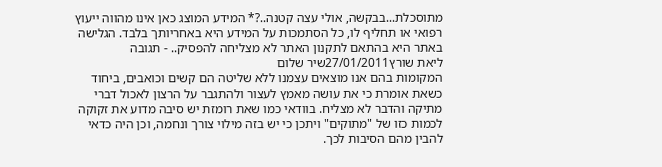מתוסכלת...בבקשה, אולי עצה קטנה..?* המידע המוצג כאן אינו מהווה ייעוץ רפואי או תחליף לו, כל הסתמכות על המידע היא באחריותך בלבד. הגלישה באתר היא בהתאם לתקנון האתר לא מצליחה להפסיק.. - תגובה
ליאת שורץ27/01/2011שיר שלום
המקומות בהם אנו מוצאים עצמנו ללא שליטה הם קשים וכואבים, ביחוד כשאת אומרת כי את עושה מאמץ לעצור ולהתגבר על הרצון לאכול דברי מתיקה והדבר לא מצליח. בוודאי כמו שאת רומזת יש סיבה מדוע את זקוקה לכמות כזו של "מתוקים" ויתכן כי יש בזה מילוי צורך ונחמה, וכן היה כדאי להבין מהם הסיבות לכך.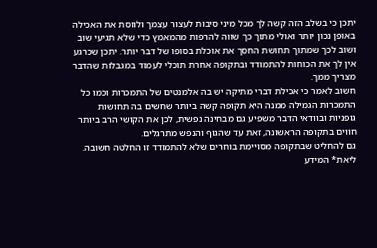יתכן כי בשלב הזה קשה לך מכל מיני סיבות לעצור עצמך ולווסת את האכילה באופן נכון יותר ואולי מתוך כך שווה להרפות מהמאמץ כדי שלא תגיעי שוב ושוב לכך שמתוך תחושת החסך את אוכלת בסופו של דבר יותר. יתכן שכרגע אין לך את הכוחות להתמודד ובתקופה אחרת תוכלי לעמוד במגבלות שהדבר מצריך ממך.
חשוב לאמר כי אכילת דברי מתיקה יש בה אלמנטים של התמכרות וכמו כל התמכרות הגמילה ממנה היא תקופה קשה ביותר שחשים בה תחושות גופניות ובוודאי הדבר משפיע גם מבחינה נפשית, לכן את הקושי הרב ביותר חווים בתקופה הראשונה, זאת עד שהגוף והנפש מתרגלים.
גם להחליט שבתקופה מסויימת בוחרים שלא להתמודד זו החלטה חשובה.
ליאת* המידע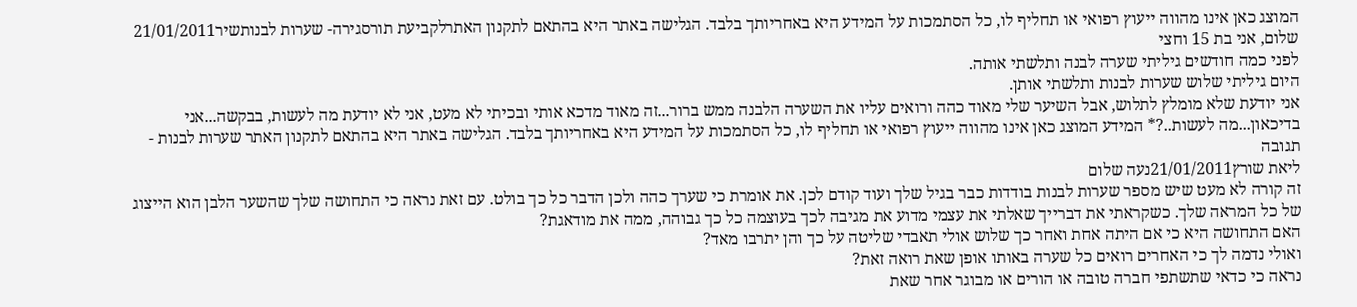המוצג כאן אינו מהווה ייעוץ רפואי או תחליף לו, כל הסתמכות על המידע היא באחריותך בלבד. הגלישה באתר היא בהתאם לתקנון האתרלקביעת תורסגירה- שערות לבנותשיר21/01/2011
שלום, אני בת 15 וחצי
לפני כמה חודשים גיליתי שערה לבנה ותלשתי אותה.
היום גיליתי שלוש שערות לבנות ותלשתי אותן.
אני יודעת שלא מומלץ לתלוש, אבל השיער שלי מאוד כהה ורואים עליו את השערה הלבנה ממש ברור...זה מאוד מדכא אותי ובכיתי לא מעט, אני לא יודעת מה לעשות, בבקשה...אני בדיכאון...מה לעשות..?* המידע המוצג כאן אינו מהווה ייעוץ רפואי או תחליף לו, כל הסתמכות על המידע היא באחריותך בלבד. הגלישה באתר היא בהתאם לתקנון האתר שערות לבנות - תגובה
ליאת שורץ21/01/2011נעה שלום
זה קורה לא מעט שיש מספר שערות לבנות בודדות כבר בגיל שלך ועוד קודם לכן. את אומרת כי שערך כהה ולכן הדבר כל כך בולט. עם זאת נראה כי התחושה שלך שהשער הלבן הוא הייצוג של כל המראה שלך. כשקראתי את דברייך שאלתי את עצמי מדוע את מגיבה לכך בעוצמה כל כך גבוהה, ממה את מודאגת?
האם התחושה היא כי אם היתה אחת ואחר כך שלוש אולי תאבדי שליטה על כך והן יתרבו מאד?
ואולי נדמה לך כי האחרים רואים כל שערה באותו אופן שאת רואה זאת?
נראה כי כדאי שתשתפי חברה טובה או הורים או מבוגר אחר שאת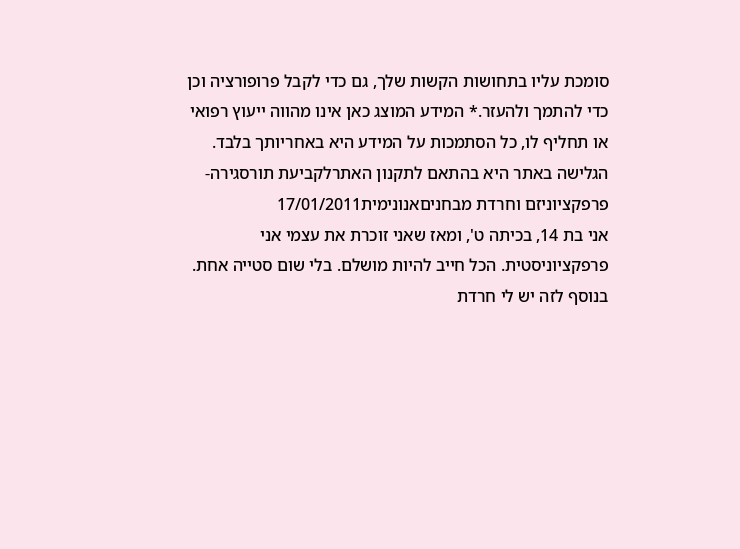סומכת עליו בתחושות הקשות שלך, גם כדי לקבל פרופורציה וכן כדי להתמך ולהעזר.* המידע המוצג כאן אינו מהווה ייעוץ רפואי או תחליף לו, כל הסתמכות על המידע היא באחריותך בלבד. הגלישה באתר היא בהתאם לתקנון האתרלקביעת תורסגירה- פרפקציוניזם וחרדת מבחניםאנונימית17/01/2011
אני בת 14, בכיתה ט', ומאז שאני זוכרת את עצמי אני פרפקציוניסטית. הכל חייב להיות מושלם. בלי שום סטייה אחת. בנוסף לזה יש לי חרדת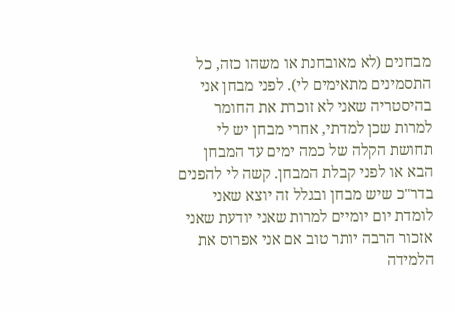מבחנים (לא מאובחנת או משהו כזה, כל התסמינים מתאימים לי). לפני מבחן אני בהיסטריה שאני לא זוכרת את החומר למרות שכן למדתי, אחרי מבחן יש לי תחושת הקלה של כמה ימים עד המבחן הבא או לפני קבלת המבחן. קשה לי להפנים בדר"כ שיש מבחן ובגלל זה יוצא שאני לומדת יום יומיים למרות שאני יודעת שאני אזכור הרבה יותר טוב אם אני אפרוס את הלמידה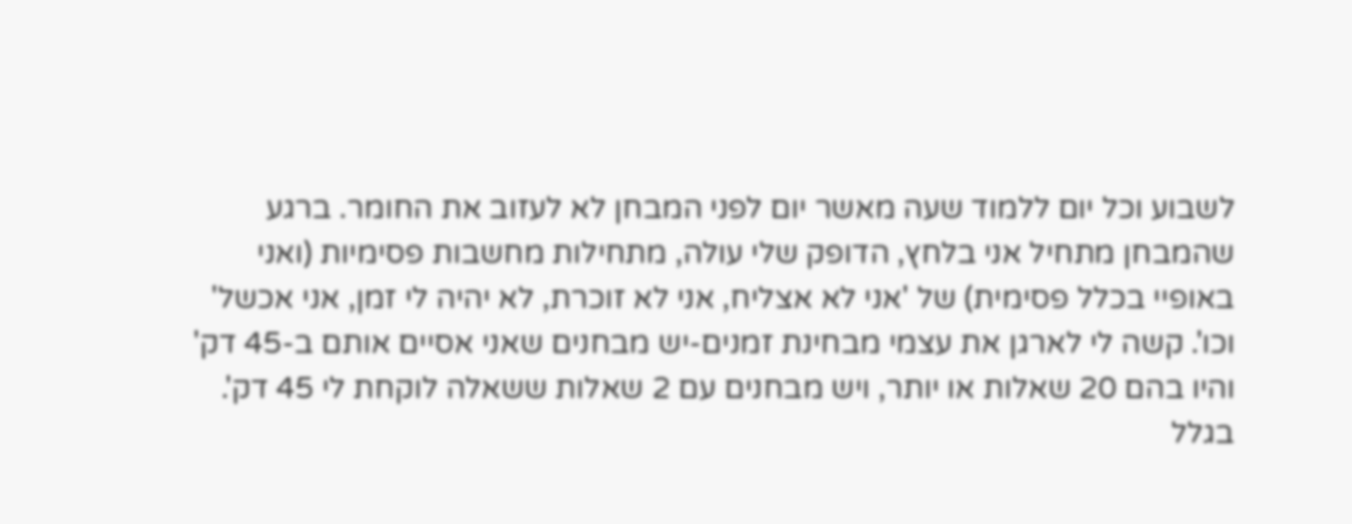לשבוע וכל יום ללמוד שעה מאשר יום לפני המבחן לא לעזוב את החומר. ברגע שהמבחן מתחיל אני בלחץ, הדופק שלי עולה, מתחילות מחשבות פסימיות (ואני באופיי בכלל פסימית) של 'אני לא אצליח, אני לא זוכרת, לא יהיה לי זמן, אני אכשל' וכו'. קשה לי לארגן את עצמי מבחינת זמנים-יש מבחנים שאני אסיים אותם ב-45 דק' והיו בהם 20 שאלות או יותר, ויש מבחנים עם 2 שאלות ששאלה לוקחת לי 45 דק'. בגלל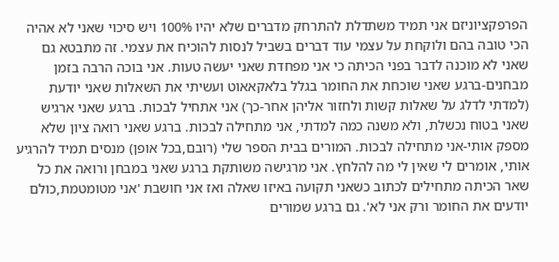הפרפקציוניזם אני תמיד משתדלת להתרחק מדברים שלא יהיו 100% ויש סיכוי שאני לא אהיה הכי טובה בהם ולוקחת על עצמי עוד דברים בשביל לנסות להוכיח את עצמי. זה מתבטא גם שאני לא מוכנה לדבר בפני הכיתה כי אני מפחדת שאני יעשה טעות. אני בוכה הרבה בזמן מבחנים-ברגע שאני שוכחת את החומר בגלל בלאקאאוט ועשיתי את השאלות שאני יודעת (למדתי לדלג על שאלות קשות ולחזור אליהן אחר-כך) אני אתחיל לבכות. ברגע שאני ארגיש שאני בטוח נכשלת, ולא משנה כמה למדתי, אני מתחילה לבכות. ברגע שאני רואה ציון שלא מספק אותי-אני מתחילה לבכות. המורים בבית הספר שלי (רובם,בכל אופן) מנסים תמיד להרגיע אותי, אומרים לי שאין לי מה להלחץ. אני מרגישה משותקת ברגע שאני במבחן ורואה את כל שאר הכיתה מתחילים לכתוב כשאני תקועה באיזו שאלה ואז אני חושבת 'אני מטומטמת,כולם יודעים את החומר ורק אני לא'. גם ברגע שמורים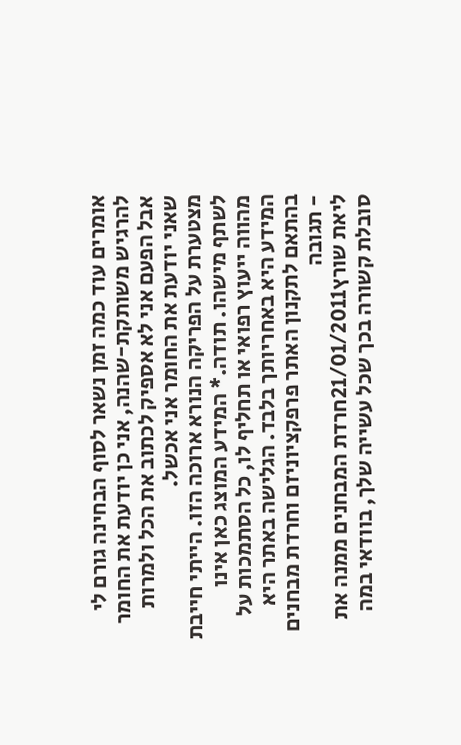אומרים עוד כמה זמן נשאר לסוף הבחינה גורם לי להרגיש משותקת-שהנה, אני כן יודעת את החומר אבל הפעם אני לא אספיק לכתוב את הכל ולמרות שאני יודעת את החומר אני אכשל.
מצטערת על הפריקה הנורא ארוכה הזו. הייתי חייבת לשתף מישהו. תודה.* המידע המוצג כאן אינו מהווה ייעוץ רפואי או תחליף לו, כל הסתמכות על המידע היא באחריותך בלבד. הגלישה באתר היא בהתאם לתקנון האתר פרפקציוניזם וחרדת מבחנים - תגובה
ליאת שורץ21/01/2011חרדת המבחנים ממנה את סובלת קשורה בכך שכל עשייה שלך, בוודאי במה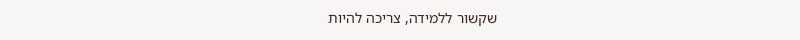שקשור ללמידה, צריכה להיות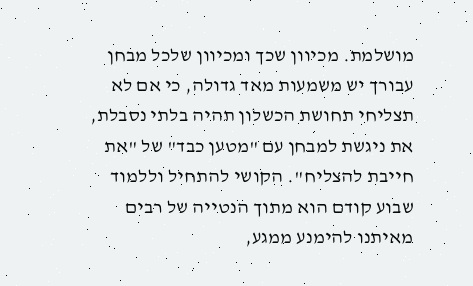מושלמת. מכיוון שכך ומכיוון שלכל מבחן עבורך יש משמעות מאד גדולה, כי אם לא תצליחי תחושת הכשלון תהיה בלתי נסבלת, את ניגשת למבחן עם "מטען כבד" של "את חייבת להצליח". הקושי להתחיל וללמוד שבוע קודם הוא מתוך הנטייה של רבים מאיתנו להימנע ממגע,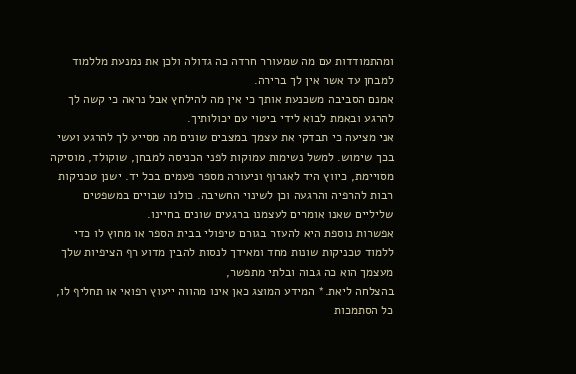ומהתמודדות עם מה שמעורר חרדה כה גדולה ולכן את נמנעת מללמוד למבחן עד אשר אין לך ברירה.
אמנם הסביבה משכנעת אותך כי אין מה להילחץ אבל נראה כי קשה לך להרגע ובאמת לבוא לידי ביטוי עם יכולותיך.
אני מציעה כי תבדקי את עצמך במצבים שונים מה מסייע לך להרגע ועשי בכך שימוש. למשל נשימות עמוקות לפני הכניסה למבחן, שוקולד, מוסיקה מסויימת, כיווץ היד לאגרוף וניעורה מספר פעמים בכל יד. ישנן טכניקות רבות להרפיה והרגעה וכן לשינוי החשיבה. כולנו שבויים במשפטים שליליים שאנו אומרים לעצמנו ברגעים שונים בחיינו.
אפשרות נוספת היא להעזר בגורם טיפולי בבית הספר או מחוץ לו כדי ללמוד טכניקות שונות מחד ומאידך לנסות להבין מדוע רף הציפיות שלך מעצמך הוא כה גבוה ובלתי מתפשר,
בהצלחה ליאת.* המידע המוצג כאן אינו מהווה ייעוץ רפואי או תחליף לו, כל הסתמכות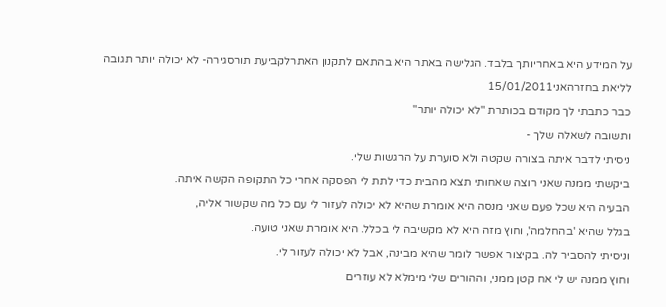על המידע היא באחריותך בלבד. הגלישה באתר היא בהתאם לתקנון האתרלקביעת תורסגירה- לא יכולה יותר תגובה לליאת בחזרהאני15/01/2011
כבר כתבתי לך מקודם בכותרת "לא יכולה יותר"
ותשובה לשאלה שלך -
ניסיתי לדבר איתה בצורה שקטה ולא סוערת על הרגשות שלי.
ביקשתי ממנה שאני רוצה שאחותי תצא מהבית כדי לתת לי הפסקה אחרי כל התקופה הקשה איתה.
הבעיה היא שכל פעם שאני מנסה היא אומרת שהיא לא יכולה לעזור לי עם כל מה שקשור אליה,
בגלל שהיא 'בהחלמה', וחוץ מזה היא לא מקשיבה לי בכלל. היא אומרת שאני טועה.
וניסיתי להסביר לה. בקיצור אפשר לומר שהיא מבינה, אבל לא יכולה לעזור לי.
וחוץ ממנה יש לי אח קטן ממני, וההורים שלי מימלא לא עוזרים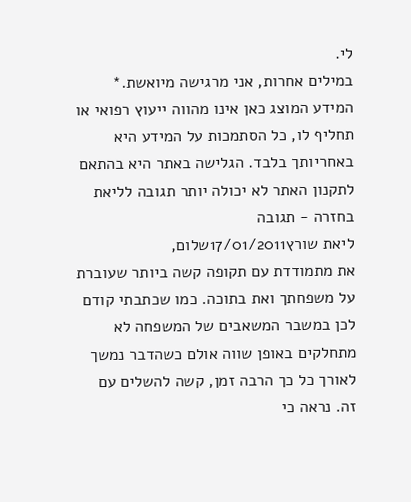לי.
במילים אחרות, אני מרגישה מיואשת.* המידע המוצג כאן אינו מהווה ייעוץ רפואי או תחליף לו, כל הסתמכות על המידע היא באחריותך בלבד. הגלישה באתר היא בהתאם לתקנון האתר לא יכולה יותר תגובה לליאת בחזרה - תגובה
ליאת שורץ17/01/2011שלום,
את מתמודדת עם תקופה קשה ביותר שעוברת על משפחתך ואת בתוכה. כמו שכתבתי קודם לכן במשבר המשאבים של המשפחה לא מתחלקים באופן שווה אולם כשהדבר נמשך לאורך כל כך הרבה זמן, קשה להשלים עם זה. נראה כי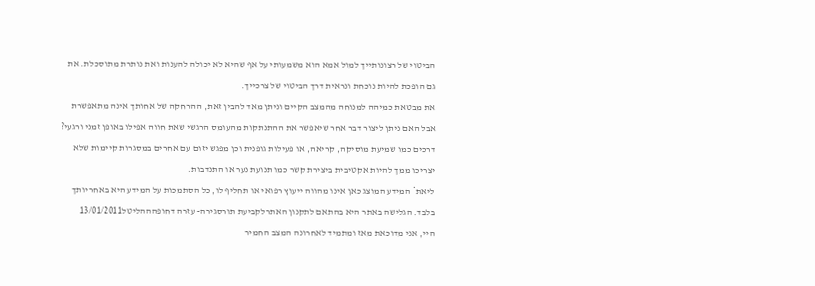הביטוי של רצונותייך למול אמא הוא משמעותי על אף שהיא לא יכולה להענות ואת נותרת מתוסכלת. את גם הופכת להיות נוכחת ונראית דרך הביטוי של צרכייך.
את מבטאת כמיהה למנוחה מהמצב הקיים וניתן מאד להבין זאת, ההרחקה של אחותך אינה מתאפשרת אבל האם ניתן ליצור דבר אחר שיאפשר את ההתנתקות מהעומס הרגשי שאת חווה אפילו באופן זמני ורגעי?
דרכים כמו שמיעת מוסיקה, קריאה, או פעילות גופנית וכן מפגש יזום עם אחרים במסגרות קיימות שלא יצריכו ממך להיות אקטיבית ביצירת קשר כמו תנועת נער או התנדבות.
ליאת* המידע המוצג כאן אינו מהווה ייעוץ רפואי או תחליף לו, כל הסתמכות על המידע היא באחריותך בלבד. הגלישה באתר היא בהתאם לתקנון האתרלקביעת תורסגירה- עזרה דחופהההליטל13/01/2011
היי, אני מדוכאת מאז ומתמיד לאחרונה המצב החמיר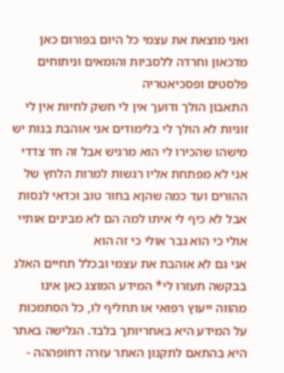ואני מוצאת את עצמי כל היום בפורום כאן מדכאון וחרדה ללסביות והומאים וניתוחים פלסטים ופסכיאטריה
התאבון הולך ודועך אין לי חשק לחיות אין לי זוגיות לא הולך לי בלימודים אני אוהבת בנות יש מישהו שהכירו לי הוא מרגיש אבל זה חד צדדי אני לא מפתחת אליו רגשות למרות הלחץ של ההורים ועד כמה שהןא בחור טוב וכדאי לנסות אבל לא כיף לי איתו למה הם לא מבינים אותיי אולי כי הוא גבר אולי כי זה הוא
אני גם לא אוהבת את עצמי ובכלל תחיים האלנ בבקשה תעזרו לי* המידע המוצג כאן אינו מהווה ייעוץ רפואי או תחליף לו, כל הסתמכות על המידע היא באחריותך בלבד. הגלישה באתר היא בהתאם לתקנון האתר עזרה דחופההה -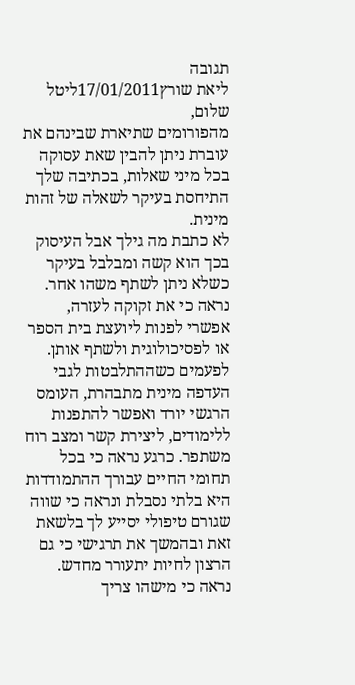תגובה
ליאת שורץ17/01/2011ליטל שלום,
מהפורומים שתיארת שבינהם את עוברת ניתן להבין שאת עסוקה בכל מיני שאלות, בכתיבה שלך התיחסת בעיקר לשאלה של זהות מינית.
לא כתבת מה גילך אבל העיסוק בכך הוא קשה ומבלבל בעיקר כשלא ניתן לשתף משהו אחר.
נראה כי את זקוקה לעזרה, אפשרי לפנות ליועצת בית הספר או לפסיכולוגית ולשתף אותן.
לפעמים כשההתלבטות לגבי העדפה מינית מתבהרת, העומס הרגשי יורד ואפשר להתפנות ללימודים, ליצירת קשר ומצב רוח משתפר. כרגע נראה כי בכל תחומי החיים עבורך ההתמודדות היא בלתי נסבלת ונראה כי שווה שגורם טיפולי יסייע לך בלשאת זאת ובהמשך את תרגישי כי גם הרצון לחיות יתעורר מחדש. נראה כי מישהו צריך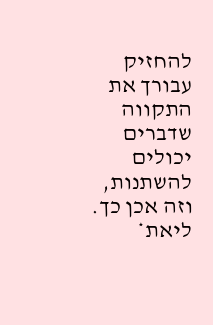להחזיק עבורך את התקווה שדברים יכולים להשתנות, וזה אכן כך. ליאת*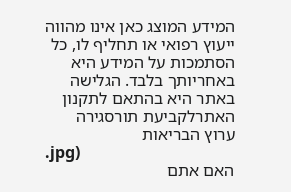המידע המוצג כאן אינו מהווה ייעוץ רפואי או תחליף לו, כל הסתמכות על המידע היא באחריותך בלבד. הגלישה באתר היא בהתאם לתקנון האתרלקביעת תורסגירה
ערוץ הבריאות
.jpg)
האם אתם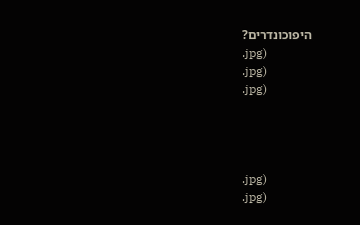היפוכונדרים?
.jpg)
.jpg)
.jpg)




.jpg)
.jpg)